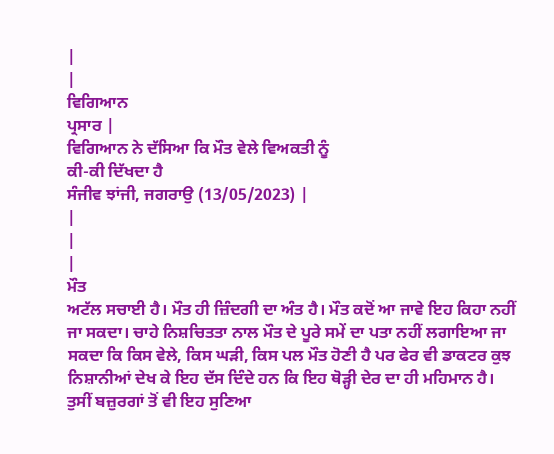|
|
ਵਿਗਿਆਨ
ਪ੍ਰਸਾਰ |
ਵਿਗਿਆਨ ਨੇ ਦੱਸਿਆ ਕਿ ਮੌਤ ਵੇਲੇ ਵਿਅਕਤੀ ਨੂੰ
ਕੀ-ਕੀ ਦਿੱਖਦਾ ਹੈ
ਸੰਜੀਵ ਝਾਂਜੀ, ਜਗਰਾਉ (13/05/2023) |
|
|
|
ਮੌਤ
ਅਟੱਲ ਸਚਾਈ ਹੈ। ਮੌਤ ਹੀ ਜ਼ਿੰਦਗੀ ਦਾ ਅੰਤ ਹੈ। ਮੌਤ ਕਦੋਂ ਆ ਜਾਵੇ ਇਹ ਕਿਹਾ ਨਹੀਂ
ਜਾ ਸਕਦਾ। ਚਾਹੇ ਨਿਸ਼ਚਿਤਤਾ ਨਾਲ ਮੌਤ ਦੇ ਪੂਰੇ ਸਮੇਂ ਦਾ ਪਤਾ ਨਹੀਂ ਲਗਾਇਆ ਜਾ
ਸਕਦਾ ਕਿ ਕਿਸ ਵੇਲੇ, ਕਿਸ ਘੜੀ, ਕਿਸ ਪਲ ਮੌਤ ਹੋਣੀ ਹੈ ਪਰ ਫੇਰ ਵੀ ਡਾਕਟਰ ਕੁਝ
ਨਿਸ਼ਾਨੀਆਂ ਦੇਖ ਕੇ ਇਹ ਦੱਸ ਦਿੰਦੇ ਹਨ ਕਿ ਇਹ ਥੋੜ੍ਹੀ ਦੇਰ ਦਾ ਹੀ ਮਹਿਮਾਨ ਹੈ।
ਤੁਸੀਂ ਬਜ਼ੁਰਗਾਂ ਤੋਂ ਵੀ ਇਹ ਸੁਣਿਆ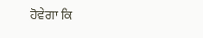ਹੋਵੇਗਾ ਕਿ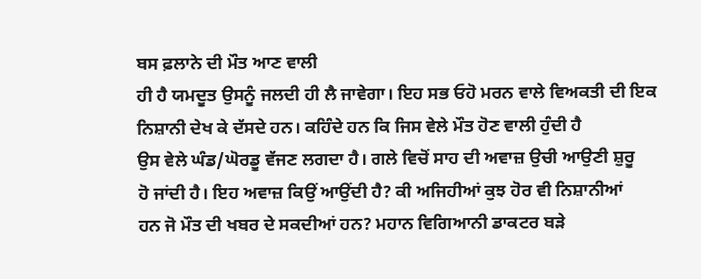ਬਸ ਫ਼ਲਾਨੇ ਦੀ ਮੌਤ ਆਣ ਵਾਲੀ
ਹੀ ਹੈ ਯਮਦੂਤ ਉਸਨੂੰ ਜਲਦੀ ਹੀ ਲੈ ਜਾਵੇਗਾ। ਇਹ ਸਭ ਓਹੋ ਮਰਨ ਵਾਲੇ ਵਿਅਕਤੀ ਦੀ ਇਕ
ਨਿਸ਼ਾਨੀ ਦੇਖ ਕੇ ਦੱਸਦੇ ਹਨ। ਕਹਿੰਦੇ ਹਨ ਕਿ ਜਿਸ ਵੇਲੇ ਮੌਤ ਹੋਣ ਵਾਲੀ ਹੁੰਦੀ ਹੈ
ਉਸ ਵੇਲੇ ਘੰਡ/ਘੋਰਡੂ ਵੱਜਣ ਲਗਦਾ ਹੈ। ਗਲੇ ਵਿਚੋਂ ਸਾਹ ਦੀ ਅਵਾਜ਼ ਉਚੀ ਆਉਣੀ ਸ਼ੁਰੂ
ਹੋ ਜਾਂਦੀ ਹੈ। ਇਹ ਅਵਾਜ਼ ਕਿਉਂ ਆਉਂਦੀ ਹੈ? ਕੀ ਅਜਿਹੀਆਂ ਕੁਝ ਹੋਰ ਵੀ ਨਿਸ਼ਾਨੀਆਂ
ਹਨ ਜੋ ਮੌਤ ਦੀ ਖਬਰ ਦੇ ਸਕਦੀਆਂ ਹਨ? ਮਹਾਨ ਵਿਗਿਆਨੀ ਡਾਕਟਰ ਬੜੇ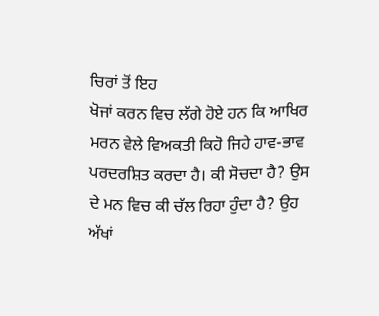ਚਿਰਾਂ ਤੋਂ ਇਹ
ਖੋਜਾਂ ਕਰਨ ਵਿਚ ਲੱਗੇ ਹੋਏ ਹਨ ਕਿ ਆਖਿਰ ਮਰਨ ਵੇਲੇ ਵਿਅਕਤੀ ਕਿਹੋ ਜਿਹੇ ਹਾਵ-ਭਾਵ
ਪਰਦਰਸ਼ਿਤ ਕਰਦਾ ਹੈ। ਕੀ ਸੋਚਦਾ ਹੈ? ਉਸ ਦੇ ਮਨ ਵਿਚ ਕੀ ਚੱਲ ਰਿਹਾ ਹੁੰਦਾ ਹੈ? ਉਹ
ਅੱਖਾਂ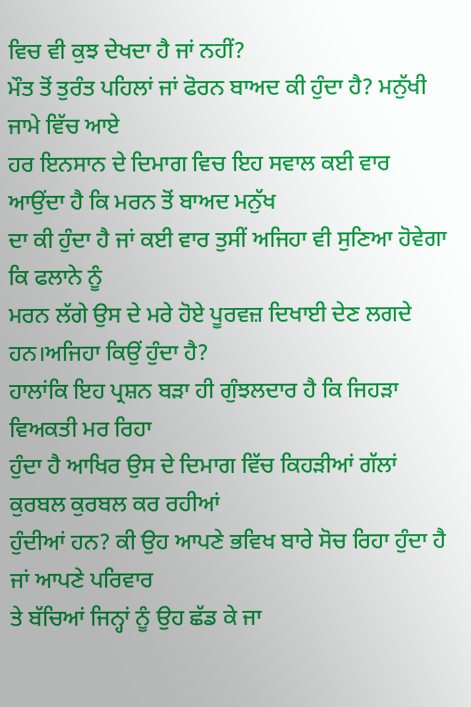ਵਿਚ ਵੀ ਕੁਝ ਦੇਖਦਾ ਹੈ ਜਾਂ ਨਹੀਂ?
ਮੌਤ ਤੋਂ ਤੁਰੰਤ ਪਹਿਲਾਂ ਜਾਂ ਫੋਰਨ ਬਾਅਦ ਕੀ ਹੁੰਦਾ ਹੈ? ਮਨੁੱਖੀ ਜਾਮੇ ਵਿੱਚ ਆਏ
ਹਰ ਇਨਸਾਨ ਦੇ ਦਿਮਾਗ ਵਿਚ ਇਹ ਸਵਾਲ ਕਈ ਵਾਰ ਆਉਂਦਾ ਹੈ ਕਿ ਮਰਨ ਤੋਂ ਬਾਅਦ ਮਨੁੱਖ
ਦਾ ਕੀ ਹੁੰਦਾ ਹੈ ਜਾਂ ਕਈ ਵਾਰ ਤੁਸੀਂ ਅਜਿਹਾ ਵੀ ਸੁਣਿਆ ਹੋਵੇਗਾ ਕਿ ਫਲਾਨੇ ਨੂੰ
ਮਰਨ ਲੱਗੇ ਉਸ ਦੇ ਮਰੇ ਹੋਏ ਪੂਰਵਜ਼ ਦਿਖਾਈ ਦੇਣ ਲਗਦੇ ਹਨ।ਅਜਿਹਾ ਕਿਉਂ ਹੁੰਦਾ ਹੈ?
ਹਾਲਾਂਕਿ ਇਹ ਪ੍ਰਸ਼ਨ ਬੜਾ ਹੀ ਗੁੰਝਲਦਾਰ ਹੈ ਕਿ ਜਿਹੜਾ ਵਿਅਕਤੀ ਮਰ ਰਿਹਾ
ਹੁੰਦਾ ਹੈ ਆਖਿਰ ਉਸ ਦੇ ਦਿਮਾਗ ਵਿੱਚ ਕਿਹੜੀਆਂ ਗੱਲਾਂ ਕੁਰਬਲ ਕੁਰਬਲ ਕਰ ਰਹੀਆਂ
ਹੁੰਦੀਆਂ ਹਨ? ਕੀ ਉਹ ਆਪਣੇ ਭਵਿਖ ਬਾਰੇ ਸੋਚ ਰਿਹਾ ਹੁੰਦਾ ਹੈ ਜਾਂ ਆਪਣੇ ਪਰਿਵਾਰ
ਤੇ ਬੱਚਿਆਂ ਜਿਨ੍ਹਾਂ ਨੂੰ ਉਹ ਛੱਡ ਕੇ ਜਾ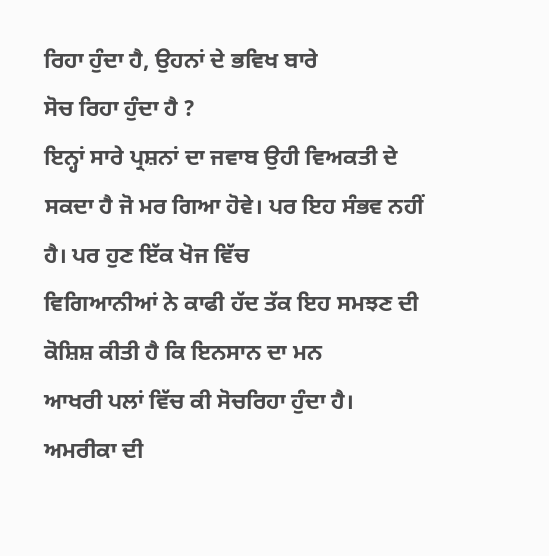ਰਿਹਾ ਹੁੰਦਾ ਹੈ, ਉਹਨਾਂ ਦੇ ਭਵਿਖ ਬਾਰੇ
ਸੋਚ ਰਿਹਾ ਹੁੰਦਾ ਹੈ ?
ਇਨ੍ਹਾਂ ਸਾਰੇ ਪ੍ਰਸ਼ਨਾਂ ਦਾ ਜਵਾਬ ਉਹੀ ਵਿਅਕਤੀ ਦੇ
ਸਕਦਾ ਹੈ ਜੋ ਮਰ ਗਿਆ ਹੋਵੇ। ਪਰ ਇਹ ਸੰਭਵ ਨਹੀਂ ਹੈ। ਪਰ ਹੁਣ ਇੱਕ ਖੋਜ ਵਿੱਚ
ਵਿਗਿਆਨੀਆਂ ਨੇ ਕਾਫੀ ਹੱਦ ਤੱਕ ਇਹ ਸਮਝਣ ਦੀ ਕੋਸ਼ਿਸ਼ ਕੀਤੀ ਹੈ ਕਿ ਇਨਸਾਨ ਦਾ ਮਨ
ਆਖਰੀ ਪਲਾਂ ਵਿੱਚ ਕੀ ਸੋਚਰਿਹਾ ਹੁੰਦਾ ਹੈ। ਅਮਰੀਕਾ ਦੀ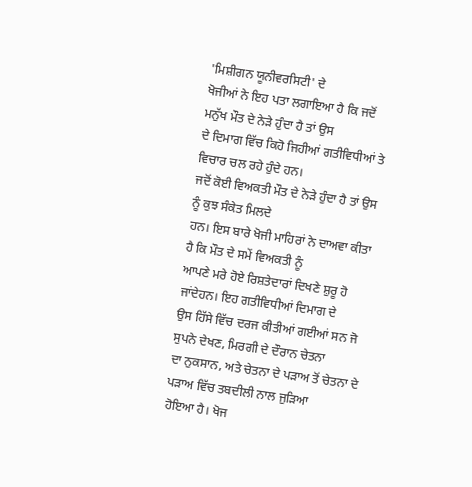'ਮਿਸ਼ੀਗਨ ਯੂਨੀਵਰਸਿਟੀ' ਦੇ
ਖੋਜੀਆਂ ਨੇ ਇਹ ਪਤਾ ਲਗਾਇਆ ਹੈ ਕਿ ਜਦੋਂ ਮਨੁੱਖ ਮੌਤ ਦੇ ਨੇੜੇ ਹੁੰਦਾ ਹੈ ਤਾਂ ਉਸ
ਦੇ ਦਿਮਾਗ ਵਿੱਚ ਕਿਹੋ ਜਿਹੀਆਂ ਗਤੀਵਿਧੀਆਂ ਤੇ ਵਿਚਾਰ ਚਲ ਰਹੇ ਹੁੰਦੇ ਹਨ।
ਜਦੋਂ ਕੋਈ ਵਿਅਕਤੀ ਮੌਤ ਦੇ ਨੇੜੇ ਹੁੰਦਾ ਹੈ ਤਾਂ ਉਸ ਨੂੰ ਕੁਝ ਸੰਕੇਤ ਮਿਲਦੇ
ਹਨ। ਇਸ ਬਾਰੇ ਖੋਜੀ ਮਾਹਿਰਾਂ ਨੇ ਦਾਅਵਾ ਕੀਤਾ ਹੈ ਕਿ ਮੌਤ ਦੇ ਸਮੇਂ ਵਿਅਕਤੀ ਨੂੰ
ਆਪਣੇ ਮਰੇ ਹੋਏ ਰਿਸ਼ਤੇਦਾਰਾਂ ਦਿਖਣੇ ਸ਼ੁਰੂ ਹੋ ਜਾਂਦੇਹਨ। ਇਹ ਗਤੀਵਿਧੀਆਂ ਦਿਮਾਗ ਦੇ
ਉਸ ਹਿੱਸੇ ਵਿੱਚ ਦਰਜ ਕੀਤੀਆਂ ਗਈਆਂ ਸਨ ਜੋ ਸੁਪਨੇ ਦੇਖਣ, ਮਿਰਗੀ ਦੇ ਦੌਰਾਨ ਚੇਤਨਾ
ਦਾ ਨੁਕਸਾਨ, ਅਤੇ ਚੇਤਨਾ ਦੇ ਪੜਾਅ ਤੋਂ ਚੇਤਨਾ ਦੇ ਪੜਾਅ ਵਿੱਚ ਤਬਦੀਲੀ ਨਾਲ ਜੁੜਿਆ
ਹੋਇਆ ਹੈ। ਖੋਜ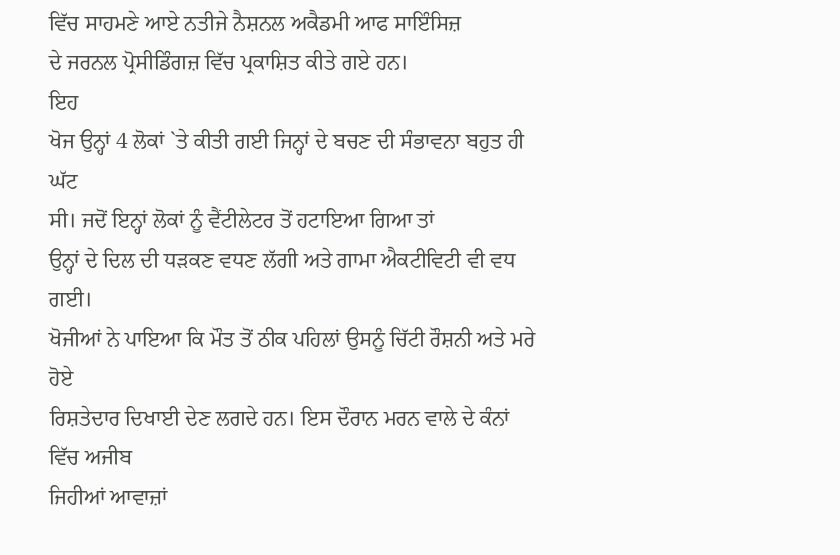ਵਿੱਚ ਸਾਹਮਣੇ ਆਏ ਨਤੀਜੇ ਨੈਸ਼ਨਲ ਅਕੈਡਮੀ ਆਫ ਸਾਇੰਸਿਜ਼
ਦੇ ਜਰਨਲ ਪ੍ਰੋਸੀਡਿੰਗਜ਼ ਵਿੱਚ ਪ੍ਰਕਾਸ਼ਿਤ ਕੀਤੇ ਗਏ ਹਨ।
ਇਹ
ਖੋਜ ਉਨ੍ਹਾਂ 4 ਲੋਕਾਂ `ਤੇ ਕੀਤੀ ਗਈ ਜਿਨ੍ਹਾਂ ਦੇ ਬਚਣ ਦੀ ਸੰਭਾਵਨਾ ਬਹੁਤ ਹੀ ਘੱਟ
ਸੀ। ਜਦੋਂ ਇਨ੍ਹਾਂ ਲੋਕਾਂ ਨੂੰ ਵੈਂਟੀਲੇਟਰ ਤੋਂ ਹਟਾਇਆ ਗਿਆ ਤਾਂ
ਉਨ੍ਹਾਂ ਦੇ ਦਿਲ ਦੀ ਧੜਕਣ ਵਧਣ ਲੱਗੀ ਅਤੇ ਗਾਮਾ ਐਕਟੀਵਿਟੀ ਵੀ ਵਧ ਗਈ।
ਖੋਜੀਆਂ ਨੇ ਪਾਇਆ ਕਿ ਮੌਤ ਤੋਂ ਠੀਕ ਪਹਿਲਾਂ ਉਸਨੂੰ ਚਿੱਟੀ ਰੌਸ਼ਨੀ ਅਤੇ ਮਰੇ ਹੋਏ
ਰਿਸ਼ਤੇਦਾਰ ਦਿਖਾਈ ਦੇਣ ਲਗਦੇ ਹਨ। ਇਸ ਦੌਰਾਨ ਮਰਨ ਵਾਲੇ ਦੇ ਕੰਨਾਂ ਵਿੱਚ ਅਜੀਬ
ਜਿਹੀਆਂ ਆਵਾਜ਼ਾਂ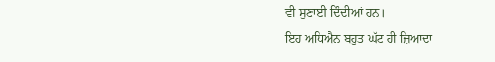ਵੀ ਸੁਣਾਈ ਦਿੰਦੀਆਂ ਹਨ।
ਇਹ ਅਧਿਐਨ ਬਹੁਤ ਘੱਟ ਹੀ ਜ਼ਿਆਦਾ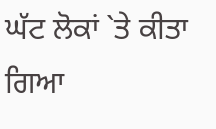ਘੱਟ ਲੋਕਾਂ `ਤੇ ਕੀਤਾ ਗਿਆ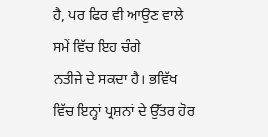ਹੈ, ਪਰ ਫਿਰ ਵੀ ਆਉਣ ਵਾਲੇ ਸਮੇਂ ਵਿੱਚ ਇਹ ਚੰਗੇ
ਨਤੀਜੇ ਦੇ ਸਕਦਾ ਹੈ। ਭਵਿੱਖ ਵਿੱਚ ਇਨ੍ਹਾਂ ਪ੍ਰਸ਼ਨਾਂ ਦੇ ਉੱਤਰ ਹੋਰ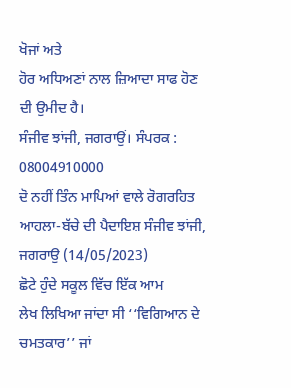ਖੋਜਾਂ ਅਤੇ
ਹੋਰ ਅਧਿਅਣਾਂ ਨਾਲ ਜ਼ਿਆਦਾ ਸਾਫ ਹੋਣ ਦੀ ਉਮੀਦ ਹੈ।
ਸੰਜੀਵ ਝਾਂਜੀ, ਜਗਰਾਉਂ। ਸੰਪਰਕ : 08004910000
ਦੋ ਨਹੀਂ ਤਿੰਨ ਮਾਪਿਆਂ ਵਾਲੇ ਰੋਗਰਹਿਤ
ਆਹਲਾ-ਬੱਚੇ ਦੀ ਪੈਦਾਇਸ਼ ਸੰਜੀਵ ਝਾਂਜੀ,
ਜਗਰਾਉ (14/05/2023)
ਛੋਟੇ ਹੁੰਦੇ ਸਕੂਲ ਵਿੱਚ ਇੱਕ ਆਮ
ਲੇਖ ਲਿਖਿਆ ਜਾਂਦਾ ਸੀ ‘‘ਵਿਗਿਆਨ ਦੇ ਚਮਤਕਾਰ’’ ਜਾਂ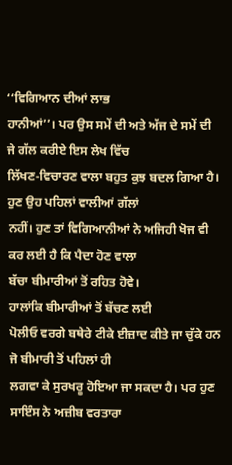‘‘ਵਿਗਿਆਨ ਦੀਆਂ ਲਾਭ
ਹਾਨੀਆਂ’’। ਪਰ ਉਸ ਸਮੇਂ ਦੀ ਅਤੇ ਅੱਜ ਦੇ ਸਮੇਂ ਦੀ ਜੇ ਗੱਲ ਕਰੀਏ ਇਸ ਲੇਖ ਵਿੱਚ
ਲਿੱਖਣ-ਵਿਚਾਰਣ ਵਾਲਾ ਬਹੁਤ ਕੁਝ ਬਦਲ ਗਿਆ ਹੈ। ਹੁਣ ਉਹ ਪਹਿਲਾਂ ਵਾਲੀਆਂ ਗੱਲਾਂ
ਨਹੀਂ। ਹੁਣ ਤਾਂ ਵਿਗਿਆਨੀਆਂ ਨੇ ਅਜਿਹੀ ਖੋਜ ਵੀ ਕਰ ਲਈ ਹੈ ਕਿ ਪੈਦਾ ਹੋਣ ਵਾਲਾ
ਬੱਚਾ ਬੀਮਾਰੀਆਂ ਤੋਂ ਰਹਿਤ ਹੋਵੇ।
ਹਾਲਾਂਕਿ ਬੀਮਾਰੀਆਂ ਤੋਂ ਬੱਚਣ ਲਈ
ਪੋਲੀਓ ਵਰਗੇ ਬਥੇਰੇ ਟੀਕੇ ਈਜ਼ਾਦ ਕੀਤੇ ਜਾ ਚੁੱਕੇ ਹਨ ਜੋ ਬੀਮਾਰੀ ਤੋਂ ਪਹਿਲਾਂ ਹੀ
ਲਗਵਾ ਕੇ ਸੁਰਖਰੂ ਹੋਇਆ ਜਾ ਸਕਦਾ ਹੈ। ਪਰ ਹੁਣ ਸਾਇੰਸ ਨੇ ਅਜ਼ੀਬ ਵਰਤਾਰਾ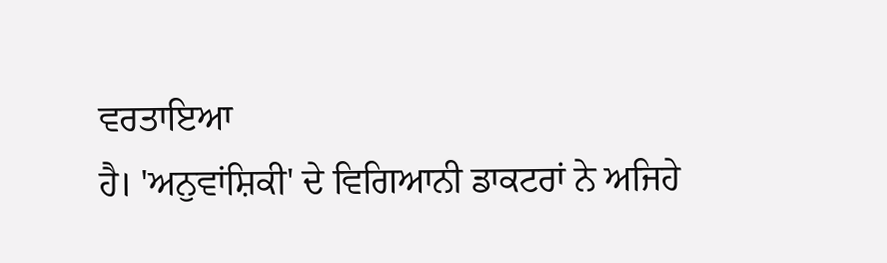ਵਰਤਾਇਆ
ਹੈ। 'ਅਨੁਵਾਂਸ਼ਿਕੀ' ਦੇ ਵਿਗਿਆਨੀ ਡਾਕਟਰਾਂ ਨੇ ਅਜਿਹੇ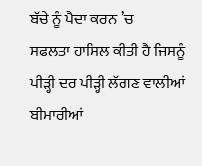ਬੱਚੇ ਨੂੰ ਪੈਦਾ ਕਰਨ ’ਚ
ਸਫਲਤਾ ਹਾਸਿਲ ਕੀਤੀ ਹੈ ਜਿਸਨੂੰ ਪੀੜ੍ਹੀ ਦਰ ਪੀੜ੍ਹੀ ਲੱਗਣ ਵਾਲੀਆਂ ਬੀਮਾਰੀਆਂ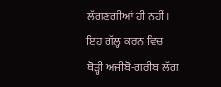ਲੱਗਣਗੀਆਂ ਹੀ ਨਹੀਂ। ਇਹ ਗੱਲ੍ਹ ਕਰਨ ਵਿਚ ਥੋੜ੍ਹੀ ਅਜੀਬੋ-ਗਰੀਬ ਲੱਗ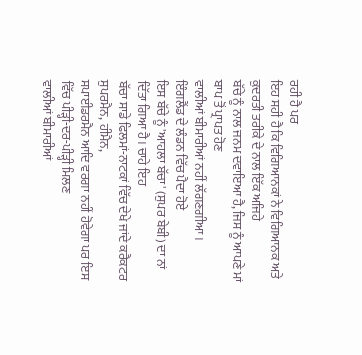ਰਹੀ ਹੈ ਪਰ
ਇਹ ਸਹੀ ਹੈ ਕਿ ਵਿਗਿਆਨਕਾਂ ਨੇ ਵਿਗਿਆਨਕ ਅਤੇ ਕੁਦਰਤੀ ਤਰੀਕੇ ਦੇ ਨਾਲ ਇੱਕ ਅਜਿਹੇ
ਬੱਚੇ ਨੂੰ ਨਾਲ ਜਨਮ ਦਵਾਇਆ ਹੈ, ਜਿਸ ਨੂੰ ਆਪਣੇ ਮਾਂ ਬਾਪ ਤੋਂ ਪ੍ਰਾਪਤ ਹੋਣ
ਵਾਲੀਆਂ ਬੀਮਾਰੀਆਂ ਨਹੀਂ ਲੱਗਣਗੀਆ।
ਇੰਗਲੈਂਡ ਦੇ ਲੰਡਨ ਵਿੱਚ ਪੈਦਾ ਹੋਏ
ਇਸ ਬੱਚੇ ਨੂੰ 'ਆਹਲਾ ਬੱਚਾ' (ਸੁਪਰ ਬੇਬੀ) ਦਾ ਨਾਂ ਦਿੱਤਾ ਗਿਆ ਹੈ। ਚਾਹੇ ਇਹ
ਬੱਚਾ ਸਾਡੇ ਫਿਲਮਾਂ-ਨਾਟਕਾਂ ਵਿੱਚ ਦੇਖੇ ਜਾਂਦੇ ਕਰੈਕਟਰ ਸੁਪਰਮੈਨ, ਹੀਮੈਨ,
ਸਪਾਈਡਰਮੈਨ ਆਦਿ ਵਰਗਾ ਨਹੀਂ ਹੋਵੇਗਾ ਪਰ ਇਸ ਵਿੱਚ ਪੀੜ੍ਹੀ-ਦਰ-ਪੀੜ੍ਹੀ ਮਿਲਣ
ਵਾਲੀਆਂ ਬੀਮਾਰੀਆਂ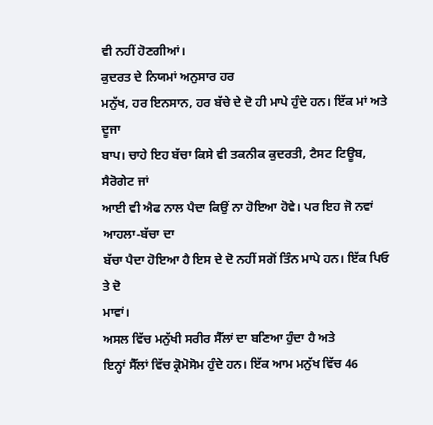ਵੀ ਨਹੀਂ ਹੋਣਗੀਆਂ।
ਕੁਦਰਤ ਦੇ ਨਿਯਮਾਂ ਅਨੁਸਾਰ ਹਰ
ਮਨੁੱਖ, ਹਰ ਇਨਸਾਨ, ਹਰ ਬੱਚੇ ਦੇ ਦੋ ਹੀ ਮਾਪੇ ਹੁੰਦੇ ਹਨ। ਇੱਕ ਮਾਂ ਅਤੇ ਦੂਜਾ
ਬਾਪ। ਚਾਹੇ ਇਹ ਬੱਚਾ ਕਿਸੇ ਵੀ ਤਕਨੀਕ ਕੁਦਰਤੀ, ਟੈਸਟ ਟਿਊਬ, ਸੈਰੋਗੇਟ ਜਾਂ
ਆਈ ਵੀ ਐਫ ਨਾਲ ਪੈਦਾ ਕਿਉਂ ਨਾ ਹੋਇਆ ਹੋਵੇ। ਪਰ ਇਹ ਜੋ ਨਵਾਂ ਆਹਲਾ-ਬੱਚਾ ਦਾ
ਬੱਚਾ ਪੈਦਾ ਹੋਇਆ ਹੈ ਇਸ ਦੇ ਦੋ ਨਹੀਂ ਸਗੋਂ ਤਿੰਨ ਮਾਪੇ ਹਨ। ਇੱਕ ਪਿਓ ਤੇ ਦੋ
ਮਾਵਾਂ।
ਅਸਲ ਵਿੱਚ ਮਨੁੱਖੀ ਸਰੀਰ ਸੈੱਲਾਂ ਦਾ ਬਣਿਆ ਹੁੰਦਾ ਹੈ ਅਤੇ
ਇਨ੍ਹਾਂ ਸੈੱਲਾਂ ਵਿੱਚ ਕ੍ਰੋਮੋਸੋਮ ਹੁੰਦੇ ਹਨ। ਇੱਕ ਆਮ ਮਨੁੱਖ ਵਿੱਚ 46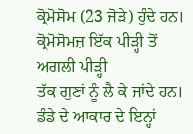ਕ੍ਰੋਮੋਸੋਮ (23 ਜੋੜੇ) ਹੁੰਦੇ ਹਨ। ਕ੍ਰੋਮੋਸੋਮਜ਼ ਇੱਕ ਪੀੜ੍ਹੀ ਤੋਂ ਅਗਲੀ ਪੀੜ੍ਹੀ
ਤੱਕ ਗੁਣਾਂ ਨੂੰ ਲੈ ਕੇ ਜਾਂਦੇ ਹਨ। ਡੰਡੇ ਦੇ ਆਕਾਰ ਦੇ ਇਨ੍ਹਾਂ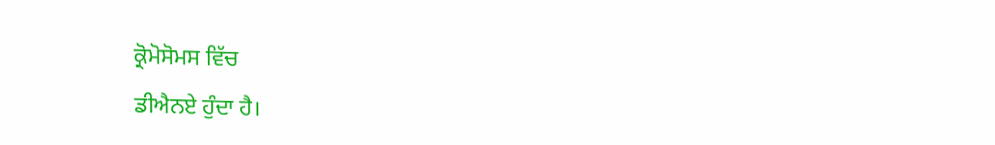ਕ੍ਰੋਮੋਸੋਮਸ ਵਿੱਚ
ਡੀਐਨਏ ਹੁੰਦਾ ਹੈ।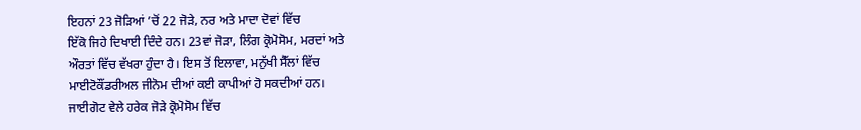ਇਹਨਾਂ 23 ਜੋੜਿਆਂ ’ਚੋਂ 22 ਜੋੜੇ, ਨਰ ਅਤੇ ਮਾਦਾ ਦੋਵਾਂ ਵਿੱਚ
ਇੱਕੋ ਜਿਹੇ ਦਿਖਾਈ ਦਿੰਦੇ ਹਨ। 23ਵਾਂ ਜੋੜਾ, ਲਿੰਗ ਕ੍ਰੋਮੋਸੋਮ, ਮਰਦਾਂ ਅਤੇ
ਔਰਤਾਂ ਵਿੱਚ ਵੱਖਰਾ ਹੁੰਦਾ ਹੈ। ਇਸ ਤੋਂ ਇਲਾਵਾ, ਮਨੁੱਖੀ ਸੈੱਲਾਂ ਵਿੱਚ
ਮਾਈਟੋਕੌਂਡਰੀਅਲ ਜੀਨੋਮ ਦੀਆਂ ਕਈ ਕਾਪੀਆਂ ਹੋ ਸਕਦੀਆਂ ਹਨ।
ਜਾਈਗੋਟ ਵੇਲੇ ਹਰੇਕ ਜੋੜੇ ਕ੍ਰੋਮੋਸੋਮ ਵਿੱਚ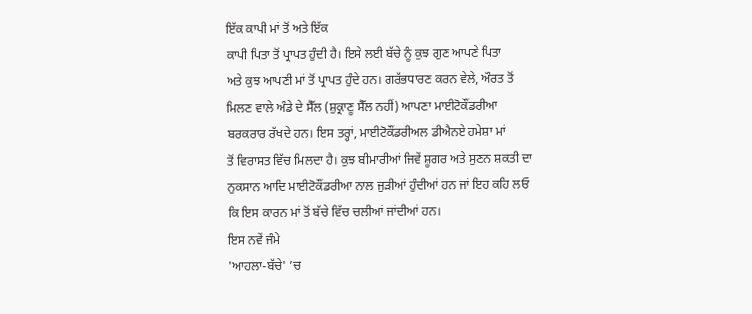ਇੱਕ ਕਾਪੀ ਮਾਂ ਤੋਂ ਅਤੇ ਇੱਕ
ਕਾਪੀ ਪਿਤਾ ਤੋਂ ਪ੍ਰਾਪਤ ਹੁੰਦੀ ਹੈ। ਇਸੇ ਲਈ ਬੱਚੇ ਨੂੰ ਕੁਝ ਗੁਣ ਆਪਣੇ ਪਿਤਾ
ਅਤੇ ਕੁਝ ਆਪਣੀ ਮਾਂ ਤੋਂ ਪ੍ਰਾਪਤ ਹੁੰਦੇ ਹਨ। ਗਰੱਭਧਾਰਣ ਕਰਨ ਵੇਲੇ, ਔਰਤ ਤੋਂ
ਮਿਲਣ ਵਾਲੇ ਅੰਡੇ ਦੇ ਸੈੱਲ (ਸ਼ੁਕ੍ਰਾਣੂ ਸੈੱਲ ਨਹੀਂ) ਆਪਣਾ ਮਾਈਟੋਕੌਂਡਰੀਆ
ਬਰਕਰਾਰ ਰੱਖਦੇ ਹਨ। ਇਸ ਤਰ੍ਹਾਂ, ਮਾਈਟੋਕੌਂਡਰੀਅਲ ਡੀਐਨਏ ਹਮੇਸ਼ਾ ਮਾਂ
ਤੋਂ ਵਿਰਾਸਤ ਵਿੱਚ ਮਿਲਦਾ ਹੈ। ਕੁਝ ਬੀਮਾਰੀਆਂ ਜਿਵੇਂ ਸ਼ੂਗਰ ਅਤੇ ਸੁਣਨ ਸ਼ਕਤੀ ਦਾ
ਨੁਕਸਾਨ ਆਦਿ ਮਾਈਟੋਕੌਂਡਰੀਆ ਨਾਲ ਜੁੜੀਆਂ ਹੁੰਦੀਆਂ ਹਨ ਜਾਂ ਇਹ ਕਹਿ ਲਓ
ਕਿ ਇਸ ਕਾਰਨ ਮਾਂ ਤੋਂ ਬੱਚੇ ਵਿੱਚ ਚਲੀਆਂ ਜਾਂਦੀਆਂ ਹਨ।
ਇਸ ਨਵੇਂ ਜੰਮੇ
'ਆਹਲਾ-ਬੱਚੇ' ’ਚ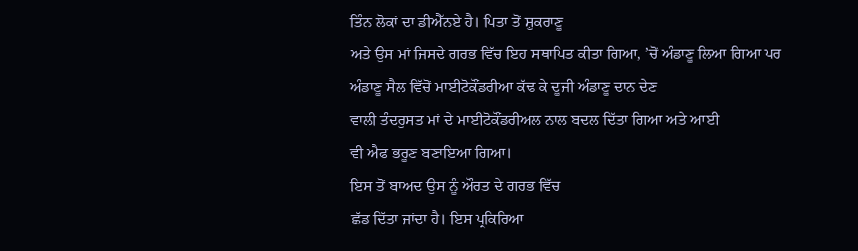ਤਿੰਨ ਲੋਕਾਂ ਦਾ ਡੀਐੱਨਏ ਹੈ। ਪਿਤਾ ਤੋਂ ਸ਼ੁਕਰਾਣੂ
ਅਤੇ ਉਸ ਮਾਂ ਜਿਸਦੇ ਗਰਭ ਵਿੱਚ ਇਹ ਸਥਾਪਿਤ ਕੀਤਾ ਗਿਆ, ’ਚੋਂ ਅੰਡਾਣੂ ਲਿਆ ਗਿਆ ਪਰ
ਅੰਡਾਣੂ ਸੈਲ ਵਿੱਚੋਂ ਮਾਈਟੋਕੌਂਡਰੀਆ ਕੱਢ ਕੇ ਦੂਜੀ ਅੰਡਾਣੂ ਦਾਨ ਦੇਣ
ਵਾਲੀ ਤੰਦਰੁਸਤ ਮਾਂ ਦੇ ਮਾਈਟੋਕੌਂਡਰੀਅਲ ਨਾਲ ਬਦਲ ਦਿੱਤਾ ਗਿਆ ਅਤੇ ਆਈ
ਵੀ ਐਫ ਭਰੂਣ ਬਣਾਇਆ ਗਿਆ।
ਇਸ ਤੋਂ ਬਾਅਦ ਉਸ ਨੂੰ ਔਰਤ ਦੇ ਗਰਭ ਵਿੱਚ
ਛੱਡ ਦਿੱਤਾ ਜਾਂਦਾ ਹੈ। ਇਸ ਪ੍ਰਕਿਰਿਆ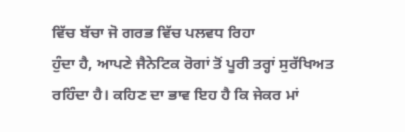ਵਿੱਚ ਬੱਚਾ ਜੋ ਗਰਭ ਵਿੱਚ ਪਲਵਧ ਰਿਹਾ
ਹੁੰਦਾ ਹੈ, ਆਪਣੇ ਜੈਨੇਟਿਕ ਰੋਗਾਂ ਤੋਂ ਪੂਰੀ ਤਰ੍ਹਾਂ ਸੁਰੱਖਿਅਤ
ਰਹਿੰਦਾ ਹੈ। ਕਹਿਣ ਦਾ ਭਾਵ ਇਹ ਹੈ ਕਿ ਜੇਕਰ ਮਾਂ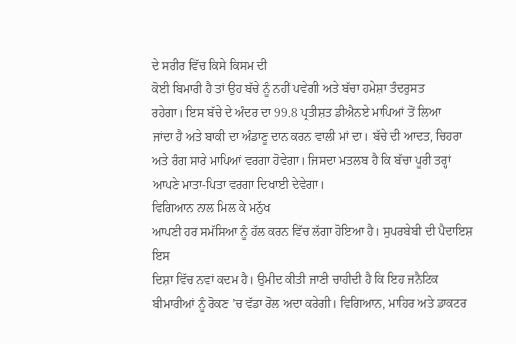ਦੇ ਸਰੀਰ ਵਿੱਚ ਕਿਸੇ ਕਿਸਮ ਦੀ
ਕੋਈ ਬਿਮਾਰੀ ਹੈ ਤਾਂ ਉਹ ਬੱਚੇ ਨੂੰ ਨਹੀਂ ਪਵੇਗੀ ਅਤੇ ਬੱਚਾ ਹਮੇਸ਼ਾ ਤੰਦਰੁਸਤ
ਰਹੇਗਾ। ਇਸ ਬੱਚੇ ਦੇ ਅੰਦਰ ਦਾ 99.8 ਪ੍ਰਤੀਸ਼ਤ ਡੀਐਨਏ ਮਾਪਿਆਂ ਤੋਂ ਲਿਆ
ਜਾਂਦਾ ਹੈ ਅਤੇ ਬਾਕੀ ਦਾ ਅੰਡਾਣੂ ਦਾਨ ਕਰਨ ਵਾਲੀ ਮਾਂ ਦਾ। ਬੱਚੇ ਦੀ ਆਦਤ, ਚਿਹਰਾ
ਅਤੇ ਰੰਗ ਸਾਰੇ ਮਾਪਿਆਂ ਵਰਗਾ ਹੋਵੇਗਾ। ਜਿਸਦਾ ਮਤਲਬ ਹੈ ਕਿ ਬੱਚਾ ਪੂਰੀ ਤਰ੍ਹਾਂ
ਆਪਣੇ ਮਾਤਾ-ਪਿਤਾ ਵਰਗਾ ਦਿਖਾਈ ਦੇਵੇਗਾ।
ਵਿਗਿਆਨ ਨਾਲ ਮਿਲ ਕੇ ਮਨੁੱਖ
ਆਪਣੀ ਹਰ ਸਮੱਸਿਆ ਨੂੰ ਹੱਲ ਕਰਨ ਵਿੱਚ ਲੱਗਾ ਹੋਇਆ ਹੈ। ਸੁਪਰਬੇਬੀ ਦੀ ਪੈਦਾਇਸ਼ ਇਸ
ਦਿਸ਼ਾ ਵਿੱਚ ਨਵਾਂ ਕਦਮ ਹੈ। ਉਮੀਦ ਕੀਤੀ ਜਾਣੀ ਚਾਹੀਦੀ ਹੈ ਕਿ ਇਹ ਜਨੈਟਿਕ
ਬੀਮਾਰੀਆਂ ਨੂੰ ਰੋਕਣ ’ਚ ਵੱਡਾ ਰੋਲ ਅਦਾ ਕਰੇਗੀ। ਵਿਗਿਆਨ, ਮਾਹਿਰ ਅਤੇ ਡਾਕਟਰ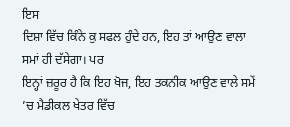ਇਸ
ਦਿਸ਼ਾ ਵਿੱਚ ਕਿੰਨੇ ਕੁ ਸਫਲ ਹੁੰਦੇ ਹਨ, ਇਹ ਤਾਂ ਆਉਣ ਵਾਲਾ ਸਮਾਂ ਹੀ ਦੱਸੇਗਾ। ਪਰ
ਇਨ੍ਹਾਂ ਜ਼ਰੂਰ ਹੈ ਕਿ ਇਹ ਖੋਜ, ਇਹ ਤਕਨੀਕ ਆਉਣ ਵਾਲੇ ਸਮੇਂ ’ਚ ਮੈਡੀਕਲ ਖੇਤਰ ਵਿੱਚ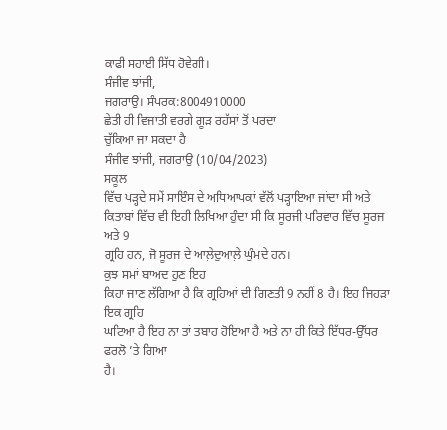ਕਾਫੀ ਸਹਾਈ ਸਿੱਧ ਹੋਵੇਗੀ।
ਸੰਜੀਵ ਝਾਂਜੀ,
ਜਗਰਾਉ। ਸੰਪਰਕ:8004910000
ਛੇਤੀ ਹੀ ਵਿਜਾਤੀ ਵਰਗੇ ਗੂੜ ਰਹੱਸਾਂ ਤੋਂ ਪਰਦਾ
ਚੁੱਕਿਆ ਜਾ ਸਕਦਾ ਹੈ
ਸੰਜੀਵ ਝਾਂਜੀ, ਜਗਰਾਉ (10/04/2023)
ਸਕੂਲ
ਵਿੱਚ ਪੜ੍ਹਦੇ ਸਮੇਂ ਸਾਇੰਸ ਦੇ ਅਧਿਆਪਕਾਂ ਵੱਲੋਂ ਪੜ੍ਹਾਇਆ ਜਾਂਦਾ ਸੀ ਅਤੇ
ਕਿਤਾਬਾਂ ਵਿੱਚ ਵੀ ਇਹੀ ਲਿਖਿਆ ਹੁੰਦਾ ਸੀ ਕਿ ਸੂਰਜੀ ਪਰਿਵਾਰ ਵਿੱਚ ਸੂਰਜ ਅਤੇ 9
ਗ੍ਰਹਿ ਹਨ, ਜੋ ਸੂਰਜ ਦੇ ਆਲ਼ੇਦੁਆਲ਼ੇ ਘੁੰਮਦੇ ਹਨ।
ਕੁਝ ਸਮਾਂ ਬਾਅਦ ਹੁਣ ਇਹ
ਕਿਹਾ ਜਾਣ ਲੱਗਿਆ ਹੈ ਕਿ ਗ੍ਰਹਿਆਂ ਦੀ ਗਿਣਤੀ 9 ਨਹੀਂ 8 ਹੈ। ਇਹ ਜਿਹੜਾ ਇਕ ਗ੍ਰਹਿ
ਘਟਿਆ ਹੈ ਇਹ ਨਾ ਤਾਂ ਤਬਾਹ ਹੋਇਆ ਹੈ ਅਤੇ ਨਾ ਹੀ ਕਿਤੇ ਇੱਧਰ-ਉੱਧਰ ਫਰਲੋ ’ਤੇ ਗਿਆ
ਹੈ।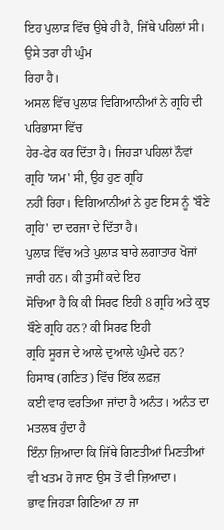ਇਹ ਪੁਲਾੜ ਵਿੱਚ ਉਥੇ ਹੀ ਹੈ, ਜਿੱਥੇ ਪਹਿਲਾਂ ਸੀ। ਉਸੇ ਤਰਾ ਹੀ ਘੁੰਮ
ਰਿਹਾ ਹੈ।
ਅਸਲ ਵਿੱਚ ਪੁਲਾੜ ਵਿਗਿਆਨੀਆਂ ਨੇ ਗ੍ਰਹਿ ਦੀ ਪਰਿਭਾਸਾ ਵਿੱਚ
ਹੇਰ-ਫੇਰ ਕਰ ਦਿੱਤਾ ਹੈ। ਜਿਹੜਾ ਪਹਿਲਾਂ ਨੌਵਾਂ ਗ੍ਰਹਿ 'ਯਮ' ਸੀ, ਉਹ ਹੁਣ ਗ੍ਰਹਿ
ਨਹੀਂ ਰਿਹਾ। ਵਿਗਿਆਨੀਆਂ ਨੇ ਹੁਣ ਇਸ ਨੂੰ 'ਬੌਣੇ ਗ੍ਰਹਿ' ਦਾ ਦਰਜਾ ਦੇ ਦਿੱਤਾ ਹੈ।
ਪੁਲਾੜ ਵਿੱਚ ਅਤੇ ਪੁਲਾੜ ਬਾਰੇ ਲਗਾਤਾਰ ਖੋਜਾਂ ਜਾਰੀ ਹਨ। ਕੀ ਤੁਸੀਂ ਕਦੇ ਇਹ
ਸੋਚਿਆ ਹੈ ਕਿ ਕੀ ਸਿਰਫ ਇਹੀ 8 ਗ੍ਰਹਿ ਅਤੇ ਕੁਝ ਬੌਣੇ ਗ੍ਰਹਿ ਹਨ? ਕੀ ਸਿਰਫ ਇਹੀ
ਗ੍ਰਹਿ ਸੂਰਜ ਦੇ ਆਲੇ ਦੁਆਲੇ ਘੁੰਮਦੇ ਹਨ?
ਹਿਸਾਬ (ਗਣਿਤ) ਵਿੱਚ ਇੱਕ ਲਫ਼ਜ਼
ਕਈ ਵਾਰ ਵਰਤਿਆ ਜਾਂਦਾ ਹੈ ਅਨੰਤ। ਅਨੰਤ ਦਾ ਮਤਲਬ ਹੁੰਦਾ ਹੈ
ਇੰਨਾ ਜ਼ਿਆਦਾ ਕਿ ਜਿੱਥੇ ਗਿਣਤੀਆਂ ਮਿਣਤੀਆਂ ਵੀ ਖਤਮ ਹੋ ਜਾਣ ਉਸ ਤੋਂ ਵੀ ਜ਼ਿਆਦਾ।
ਭਾਵ ਜਿਹੜਾ ਗਿਣਿਆ ਨਾ ਜਾ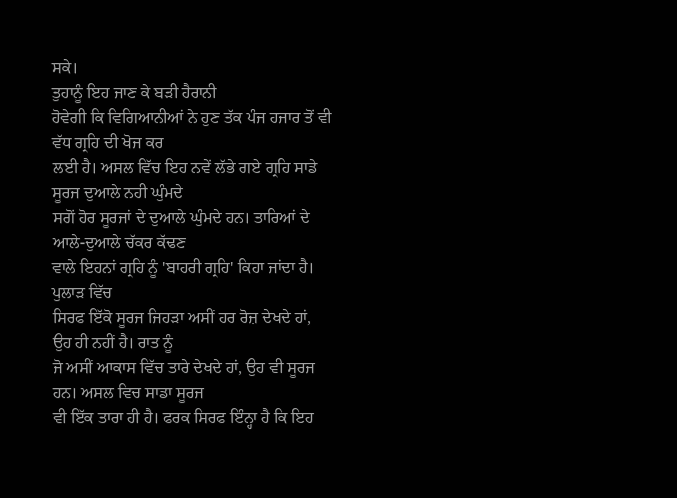ਸਕੇ।
ਤੁਹਾਨੂੰ ਇਹ ਜਾਣ ਕੇ ਬੜੀ ਹੈਰਾਨੀ
ਹੋਵੇਗੀ ਕਿ ਵਿਗਿਆਨੀਆਂ ਨੇ ਹੁਣ ਤੱਕ ਪੰਜ ਹਜਾਰ ਤੋਂ ਵੀ ਵੱਧ ਗ੍ਰਹਿ ਦੀ ਖੋਜ ਕਰ
ਲਈ ਹੈ। ਅਸਲ ਵਿੱਚ ਇਹ ਨਵੇਂ ਲੱਭੇ ਗਏ ਗ੍ਰਹਿ ਸਾਡੇ ਸੂਰਜ ਦੁਆਲੇ ਨਹੀ ਘੁੰਮਦੇ
ਸਗੋਂ ਹੋਰ ਸੂਰਜਾਂ ਦੇ ਦੁਆਲੇ ਘੁੰਮਦੇ ਹਨ। ਤਾਰਿਆਂ ਦੇ ਆਲੇ-ਦੁਆਲੇ ਚੱਕਰ ਕੱਢਣ
ਵਾਲੇ ਇਹਨਾਂ ਗ੍ਰਹਿ ਨੂੰ 'ਬਾਹਰੀ ਗ੍ਰਹਿ' ਕਿਹਾ ਜਾਂਦਾ ਹੈ।
ਪੁਲਾੜ ਵਿੱਚ
ਸਿਰਫ ਇੱਕੋ ਸੂਰਜ ਜਿਹੜਾ ਅਸੀਂ ਹਰ ਰੋਜ਼ ਦੇਖਦੇ ਹਾਂ, ਉਹ ਹੀ ਨਹੀਂ ਹੈ। ਰਾਤ ਨੂੰ
ਜੋ ਅਸੀਂ ਆਕਾਸ ਵਿੱਚ ਤਾਰੇ ਦੇਖਦੇ ਹਾਂ, ਉਹ ਵੀ ਸੂਰਜ ਹਨ। ਅਸਲ ਵਿਚ ਸਾਡਾ ਸੂਰਜ
ਵੀ ਇੱਕ ਤਾਰਾ ਹੀ ਹੈ। ਫਰਕ ਸਿਰਫ ਇੰਨ੍ਹਾ ਹੈ ਕਿ ਇਹ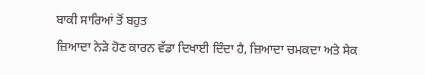ਬਾਕੀ ਸਾਰਿਆਂ ਤੋਂ ਬਹੁਤ
ਜ਼ਿਆਦਾ ਨੇੜੇ ਹੋਣ ਕਾਰਨ ਵੱਡਾ ਦਿਖਾਈ ਦਿੰਦਾ ਹੈ, ਜ਼ਿਆਦਾ ਚਮਕਦਾ ਅਤੇ ਸੇਕ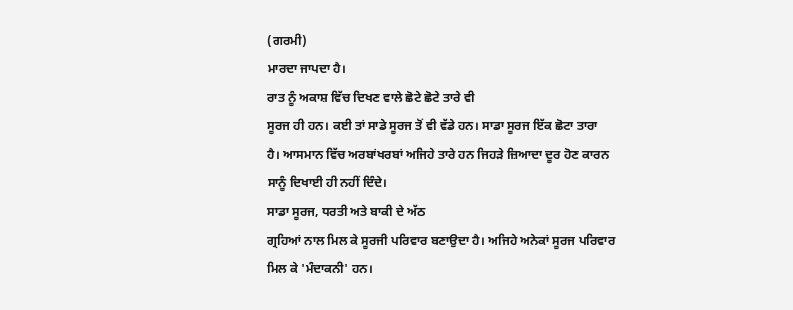(ਗਰਮੀ)
ਮਾਰਦਾ ਜਾਪਦਾ ਹੈ।
ਰਾਤ ਨੂੰ ਅਕਾਸ਼ ਵਿੱਚ ਦਿਖਣ ਵਾਲੇ ਛੋਟੇ ਛੋਟੇ ਤਾਰੇ ਵੀ
ਸੂਰਜ ਹੀ ਹਨ। ਕਈ ਤਾਂ ਸਾਡੇ ਸੂਰਜ ਤੋਂ ਵੀ ਵੱਡੇ ਹਨ। ਸਾਡਾ ਸੂਰਜ ਇੱਕ ਛੋਟਾ ਤਾਰਾ
ਹੈ। ਆਸਮਾਨ ਵਿੱਚ ਅਰਬਾਂਖਰਬਾਂ ਅਜਿਹੇ ਤਾਰੇ ਹਨ ਜਿਹੜੇ ਜ਼ਿਆਦਾ ਦੂਰ ਹੋਣ ਕਾਰਨ
ਸਾਨੂੰ ਦਿਖਾਈ ਹੀ ਨਹੀਂ ਦਿੰਦੇ।
ਸਾਡਾ ਸੂਰਜ, ਧਰਤੀ ਅਤੇ ਬਾਕੀ ਦੇ ਅੱਠ
ਗ੍ਰਹਿਆਂ ਨਾਲ ਮਿਲ ਕੇ ਸੂਰਜੀ ਪਰਿਵਾਰ ਬਣਾਉਦਾ ਹੈ। ਅਜਿਹੇ ਅਨੇਕਾਂ ਸੂਰਜ ਪਰਿਵਾਰ
ਮਿਲ ਕੇ 'ਮੰਦਾਕਨੀ' ਹਨ।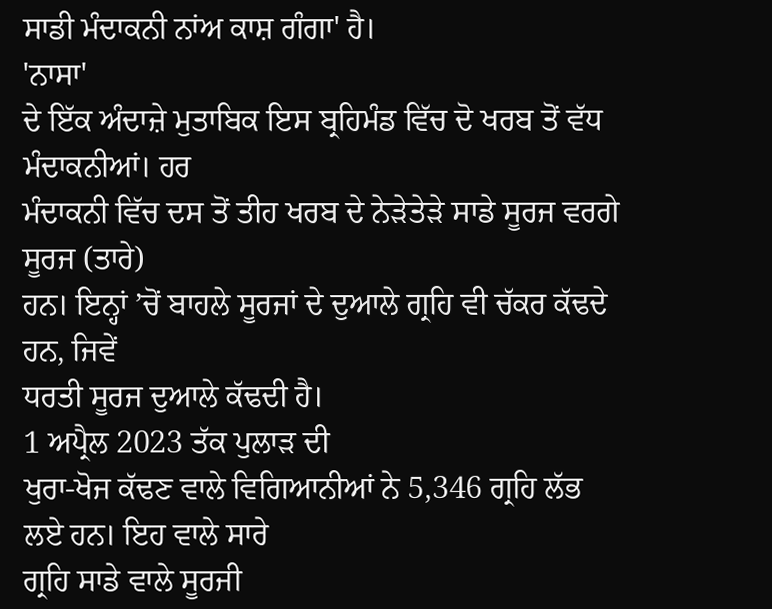ਸਾਡੀ ਮੰਦਾਕਨੀ ਨਾਂਅ ਕਾਸ਼ ਗੰਗਾ' ਹੈ।
'ਨਾਸਾ'
ਦੇ ਇੱਕ ਅੰਦਾਜ਼ੇ ਮੁਤਾਬਿਕ ਇਸ ਬ੍ਰਹਿਮੰਡ ਵਿੱਚ ਦੋ ਖਰਬ ਤੋਂ ਵੱਧ ਮੰਦਾਕਨੀਆਂ। ਹਰ
ਮੰਦਾਕਨੀ ਵਿੱਚ ਦਸ ਤੋਂ ਤੀਹ ਖਰਬ ਦੇ ਨੇੜੇਤੇੜੇ ਸਾਡੇ ਸੂਰਜ ਵਰਗੇ ਸੂਰਜ (ਤਾਰੇ)
ਹਨ। ਇਨ੍ਹਾਂ ’ਚੋਂ ਬਾਹਲੇ ਸੂਰਜਾਂ ਦੇ ਦੁਆਲੇ ਗ੍ਰਹਿ ਵੀ ਚੱਕਰ ਕੱਢਦੇ ਹਨ, ਜਿਵੇਂ
ਧਰਤੀ ਸੂਰਜ ਦੁਆਲੇ ਕੱਢਦੀ ਹੈ।
1 ਅਪ੍ਰੈਲ 2023 ਤੱਕ ਪੁਲਾੜ ਦੀ
ਖੁਰਾ-ਖੋਜ ਕੱਢਣ ਵਾਲੇ ਵਿਗਿਆਨੀਆਂ ਨੇ 5,346 ਗ੍ਰਹਿ ਲੱਭ ਲਏ ਹਨ। ਇਹ ਵਾਲੇ ਸਾਰੇ
ਗ੍ਰਹਿ ਸਾਡੇ ਵਾਲੇ ਸੂਰਜੀ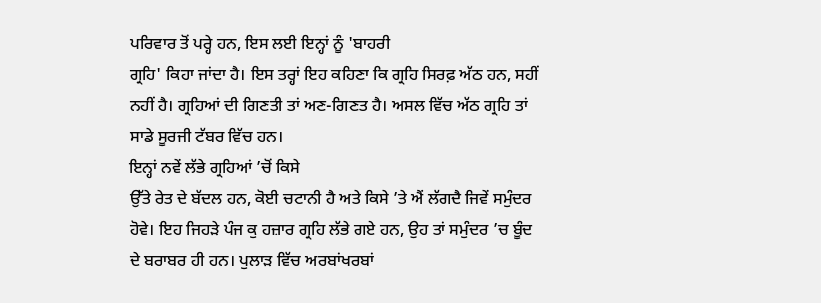ਪਰਿਵਾਰ ਤੋਂ ਪਰ੍ਹੇ ਹਨ, ਇਸ ਲਈ ਇਨ੍ਹਾਂ ਨੂੰ 'ਬਾਹਰੀ
ਗ੍ਰਹਿ' ਕਿਹਾ ਜਾਂਦਾ ਹੈ। ਇਸ ਤਰ੍ਹਾਂ ਇਹ ਕਹਿਣਾ ਕਿ ਗ੍ਰਹਿ ਸਿਰਫ਼ ਅੱਠ ਹਨ, ਸਹੀਂ
ਨਹੀਂ ਹੈ। ਗ੍ਰਹਿਆਂ ਦੀ ਗਿਣਤੀ ਤਾਂ ਅਣ-ਗਿਣਤ ਹੈ। ਅਸਲ ਵਿੱਚ ਅੱਠ ਗ੍ਰਹਿ ਤਾਂ
ਸਾਡੇ ਸੂਰਜੀ ਟੱਬਰ ਵਿੱਚ ਹਨ।
ਇਨ੍ਹਾਂ ਨਵੇਂ ਲੱਭੇ ਗ੍ਰਹਿਆਂ ’ਚੋਂ ਕਿਸੇ
ਉੱਤੇ ਰੇਤ ਦੇ ਬੱਦਲ ਹਨ, ਕੋਈ ਚਟਾਨੀ ਹੈ ਅਤੇ ਕਿਸੇ ’ਤੇ ਐਂ ਲੱਗਦੈ ਜਿਵੇਂ ਸਮੁੰਦਰ
ਹੋਵੇ। ਇਹ ਜਿਹੜੇ ਪੰਜ ਕੁ ਹਜ਼ਾਰ ਗ੍ਰਹਿ ਲੱਭੇ ਗਏ ਹਨ, ਉਹ ਤਾਂ ਸਮੁੰਦਰ ’ਚ ਬੂੰਦ
ਦੇ ਬਰਾਬਰ ਹੀ ਹਨ। ਪੁਲਾੜ ਵਿੱਚ ਅਰਬਾਂਖਰਬਾਂ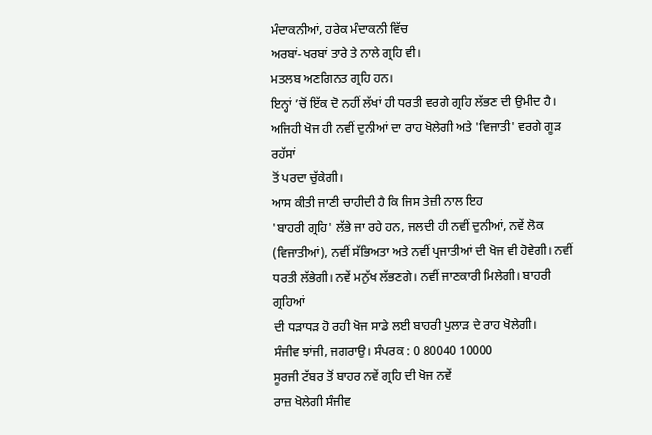ਮੰਦਾਕਨੀਆਂ, ਹਰੇਕ ਮੰਦਾਕਨੀ ਵਿੱਚ
ਅਰਬਾਂ-ਖਰਬਾਂ ਤਾਰੇ ਤੇ ਨਾਲੇ ਗ੍ਰਹਿ ਵੀ।
ਮਤਲਬ ਅਣਗਿਨਤ ਗ੍ਰਹਿ ਹਨ।
ਇਨ੍ਹਾਂ ’ਚੋਂ ਇੱਕ ਦੋ ਨਹੀਂ ਲੱਖਾਂ ਹੀ ਧਰਤੀ ਵਰਗੇ ਗ੍ਰਹਿ ਲੱਭਣ ਦੀ ਉਮੀਦ ਹੈ।
ਅਜਿਹੀ ਖੋਜ ਹੀ ਨਵੀਂ ਦੁਨੀਆਂ ਦਾ ਰਾਹ ਖੋਲੇਗੀ ਅਤੇ 'ਵਿਜਾਤੀ' ਵਰਗੇ ਗੂੜ ਰਹੱਸਾਂ
ਤੋਂ ਪਰਦਾ ਚੁੱਕੇਗੀ।
ਆਸ ਕੀਤੀ ਜਾਣੀ ਚਾਹੀਦੀ ਹੈ ਕਿ ਜਿਸ ਤੇਜ਼ੀ ਨਾਲ ਇਹ
'ਬਾਹਰੀ ਗ੍ਰਹਿ' ਲੱਭੇ ਜਾ ਰਹੇ ਹਨ, ਜਲਦੀ ਹੀ ਨਵੀਂ ਦੁਨੀਆਂ, ਨਵੇਂ ਲੋਕ
(ਵਿਜਾਤੀਆਂ), ਨਵੀਂ ਸੱਭਿਅਤਾ ਅਤੇ ਨਵੀਂ ਪ੍ਰਜਾਤੀਆਂ ਦੀ ਖੋਜ ਵੀ ਹੋਵੇਗੀ। ਨਵੀਂ
ਧਰਤੀ ਲੱਭੇਗੀ। ਨਵੇਂ ਮਨੁੱਖ ਲੱਭਣਗੇ। ਨਵੀਂ ਜਾਣਕਾਰੀ ਮਿਲੇਗੀ। ਬਾਹਰੀ ਗ੍ਰਹਿਆਂ
ਦੀ ਧੜਾਧੜ ਹੋ ਰਹੀ ਖੋਜ ਸਾਡੇ ਲਈ ਬਾਹਰੀ ਪੁਲਾੜ ਦੇ ਰਾਹ ਖੋਲੇਗੀ।
ਸੰਜੀਵ ਝਾਂਜੀ, ਜਗਰਾਉ। ਸੰਪਰਕ : 0 80040 10000
ਸੂਰਜੀ ਟੱਬਰ ਤੋਂ ਬਾਹਰ ਨਵੇਂ ਗ੍ਰਹਿ ਦੀ ਖੋਜ ਨਵੇਂ
ਰਾਜ਼ ਖੋਲੇਗੀ ਸੰਜੀਵ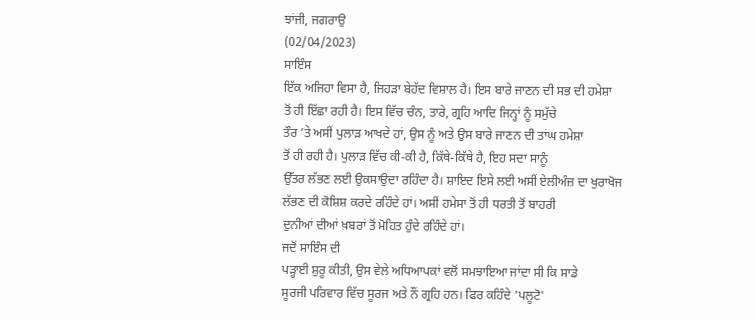ਝਾਂਜੀ, ਜਗਰਾਉ
(02/04/2023)
ਸਾਇੰਸ
ਇੱਕ ਅਜਿਹਾ ਵਿਸਾ ਹੈ, ਜਿਹੜਾ ਬੇਹੱਦ ਵਿਸ਼ਾਲ ਹੈ। ਇਸ ਬਾਰੇ ਜਾਣਨ ਦੀ ਸਭ ਦੀ ਹਮੇਸ਼ਾ
ਤੋਂ ਹੀ ਇੱਛਾ ਰਹੀ ਹੈ। ਇਸ ਵਿੱਚ ਚੰਨ, ਤਾਰੇ, ਗ੍ਰਹਿ ਆਦਿ ਜਿਨ੍ਹਾਂ ਨੂੰ ਸਮੁੱਚੇ
ਤੌਰ ’ਤੇ ਅਸੀਂ ਪੁਲਾੜ ਆਖਦੇ ਹਾਂ, ਉਸ ਨੂੰ ਅਤੇ ਉਸ ਬਾਰੇ ਜਾਣਨ ਦੀ ਤਾਂਘ ਹਮੇਸ਼ਾ
ਤੋਂ ਹੀ ਰਹੀ ਹੈ। ਪੁਲਾੜ ਵਿੱਚ ਕੀ-ਕੀ ਹੈ, ਕਿੱਥੇ-ਕਿੱਥੇ ਹੈ, ਇਹ ਸਦਾ ਸਾਨੂੰ
ਉੱਤਰ ਲੱਭਣ ਲਈ ਉਕਸਾਉਦਾ ਰਹਿੰਦਾ ਹੈ। ਸ਼ਾਇਦ ਇਸੇ ਲਈ ਅਸੀਂ ਏਲੀਅੰਜ਼ ਦਾ ਖੁਰਾਖੋਜ
ਲੱਭਣ ਦੀ ਕੋਸ਼ਿਸ਼ ਕਰਦੇ ਰਹਿੰਦੇ ਹਾਂ। ਅਸੀਂ ਹਮੇਸਾ ਤੋਂ ਹੀ ਧਰਤੀ ਤੋਂ ਬਾਹਰੀ
ਦੁਨੀਆਂ ਦੀਆਂ ਖ਼ਬਰਾਂ ਤੋਂ ਮੋਹਿਤ ਹੁੰਦੇ ਰਹਿੰਦੇ ਹਾਂ।
ਜਦੋਂ ਸਾਇੰਸ ਦੀ
ਪੜ੍ਹਾਈ ਸ਼ੁਰੂ ਕੀਤੀ, ਉਸ ਵੇਲੇ ਅਧਿਆਪਕਾਂ ਵਲੋਂ ਸਮਝਾਇਆ ਜਾਂਦਾ ਸੀ ਕਿ ਸਾਡੇ
ਸੂਰਜੀ ਪਰਿਵਾਰ ਵਿੱਚ ਸੂਰਜ ਅਤੇ ਨੌਂ ਗ੍ਰਹਿ ਹਨ। ਫਿਰ ਕਹਿੰਦੇ 'ਪਲੂਟੋ'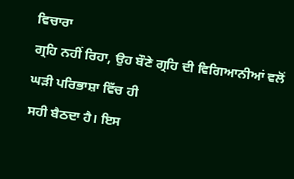ਵਿਚਾਰਾ
ਗ੍ਰਹਿ ਨਹੀਂ ਰਿਹਾ, ਉਹ ਬੌਣੇ ਗ੍ਰਹਿ ਦੀ ਵਿਗਿਆਨੀਆਂ ਵਲੋਂ ਘੜੀ ਪਰਿਭਾਸ਼ਾ ਵਿੱਚ ਹੀ
ਸਹੀ ਬੈਠਦਾ ਹੈ। ਇਸ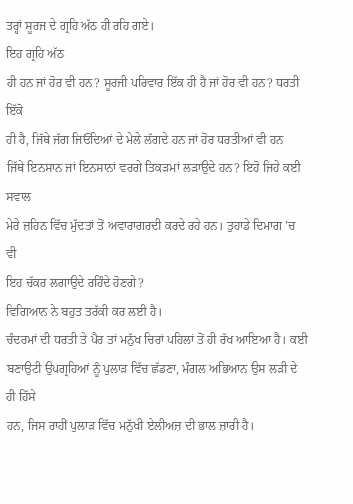ਤਰ੍ਹਾਂ ਸੂਰਜ ਦੇ ਗ੍ਰਹਿ ਅੱਠ ਹੀ ਰਹਿ ਗਏ।
ਇਹ ਗ੍ਰਹਿ ਅੱਠ
ਹੀ ਹਨ ਜਾਂ ਹੋਰ ਵੀ ਹਨ? ਸੂਰਜੀ ਪਰਿਵਾਰ ਇੱਕ ਹੀ ਹੈ ਜਾਂ ਹੋਰ ਵੀ ਹਨ? ਧਰਤੀ ਇੱਕੋ
ਹੀ ਹੈ, ਜਿੱਥੇ ਜੱਗ ਜਿਓਂਦਿਆਂ ਦੇ ਮੇਲੇ ਲੱਗਦੇ ਹਨ ਜਾਂ ਹੋਰ ਧਰਤੀਆਂ ਵੀ ਹਨ
ਜਿੱਥੇ ਇਨਸਾਨ ਜਾਂ ਇਨਸਾਨਾਂ ਵਰਗੇ ਤਿਕੜਮਾਂ ਲੜਾਉਦੇ ਹਨ? ਇਹੋ ਜਿਹੇ ਕਈ ਸਵਾਲ
ਮੇਰੇ ਜ਼ਹਿਨ ਵਿੱਚ ਮੁੱਦਤਾਂ ਤੋਂ ਅਵਾਰਾਗਰਦੀ ਕਰਦੇ ਰਹੇ ਹਨ। ਤੁਹਾਡੇ ਦਿਮਾਗ ’ਚ ਵੀ
ਇਹ ਚੱਕਰ ਲਗਾਉਦੇ ਰਹਿੰਦੇ ਹੋਣਗੇ?
ਵਿਗਿਆਨ ਨੇ ਬਹੁਤ ਤਰੱਕੀ ਕਰ ਲਈ ਹੈ।
ਚੰਦਰਮਾਂ ਦੀ ਧਰਤੀ ਤੇ ਪੈਰ ਤਾਂ ਮਨੁੱਖ ਚਿਰਾਂ ਪਹਿਲਾਂ ਤੋਂ ਹੀ ਰੱਖ ਆਇਆ ਹੈ। ਕਈ
ਬਣਾਉਟੀ ਉਪਗ੍ਰਹਿਆਂ ਨੂੰ ਪੁਲਾੜ ਵਿੱਚ ਛੱਡਣਾ, ਮੰਗਲ ਅਭਿਆਨ ਉਸ ਲੜੀ ਦੇ ਹੀ ਹਿੱਸੇ
ਹਨ, ਜਿਸ ਰਾਹੀਂ ਪੁਲਾੜ ਵਿੱਚ ਮਨੁੱਖੀ ਏਲੀਅਜ਼ ਦੀ ਭਾਲ ਜ਼ਾਰੀ ਹੈ।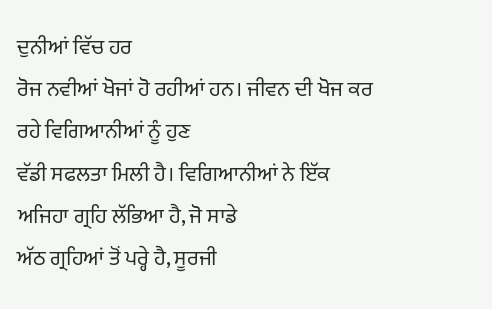ਦੁਨੀਆਂ ਵਿੱਚ ਹਰ
ਰੋਜ ਨਵੀਆਂ ਖੋਜਾਂ ਹੋ ਰਹੀਆਂ ਹਨ। ਜੀਵਨ ਦੀ ਖੋਜ ਕਰ ਰਹੇ ਵਿਗਿਆਨੀਆਂ ਨੂੰ ਹੁਣ
ਵੱਡੀ ਸਫਲਤਾ ਮਿਲੀ ਹੈ। ਵਿਗਿਆਨੀਆਂ ਨੇ ਇੱਕ ਅਜਿਹਾ ਗ੍ਰਹਿ ਲੱਭਿਆ ਹੈ, ਜੋ ਸਾਡੇ
ਅੱਠ ਗ੍ਰਹਿਆਂ ਤੋਂ ਪਰ੍ਹੇ ਹੈ, ਸੂਰਜੀ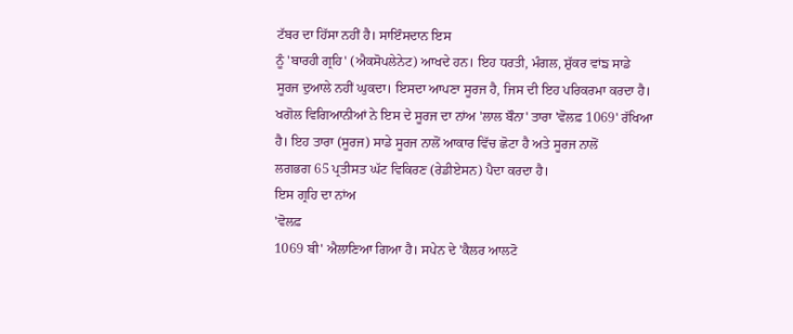ਟੱਬਰ ਦਾ ਹਿੱਸਾ ਨਹੀਂ ਹੈ। ਸਾਇੰਸਦਾਨ ਇਸ
ਨੂੰ 'ਬਾਰਹੀ ਗ੍ਰਹਿ' (ਐਕਸੋਪਲੇਨੇਟ) ਆਖਦੇ ਹਨ। ਇਹ ਧਰਤੀ, ਮੰਗਲ, ਸ਼ੁੱਕਰ ਵਾਂਙ ਸਾਡੇ
ਸੂਰਜ ਦੁਆਲੇ ਨਹੀਂ ਘੁਕਦਾ। ਇਸਦਾ ਆਪਣਾ ਸੂਰਜ ਹੈ, ਜਿਸ ਦੀ ਇਹ ਪਰਿਕਰਮਾ ਕਰਦਾ ਹੈ।
ਖਗੋਲ ਵਿਗਿਆਨੀਆਂ ਨੇ ਇਸ ਦੇ ਸੂਰਜ ਦਾ ਨਾਂਅ 'ਲਾਲ ਬੌਨਾ' ਤਾਰਾ 'ਵੋਲਫ਼ 1069' ਰੱਖਿਆ
ਹੈ। ਇਹ ਤਾਰਾ (ਸੂਰਜ) ਸਾਡੇ ਸੂਰਜ ਨਾਲੋਂ ਆਕਾਰ ਵਿੱਚ ਛੋਟਾ ਹੈ ਅਤੇ ਸੂਰਜ ਨਾਲੋਂ
ਲਗਭਗ 65 ਪ੍ਰਤੀਸਤ ਘੱਟ ਵਿਕਿਰਣ (ਰੇਡੀਏਸਨ) ਪੈਦਾ ਕਰਦਾ ਹੈ।
ਇਸ ਗ੍ਰਹਿ ਦਾ ਨਾਂਅ
'ਵੋਲਫ਼
1069 ਬੀ' ਐਲਾਣਿਆ ਗਿਆ ਹੈ। ਸਪੇਨ ਦੇ 'ਕੈਲਰ ਆਲਟੋ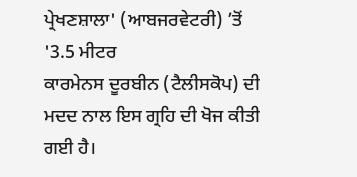ਪ੍ਰੇਖਣਸ਼ਾਲਾ' (ਆਬਜਰਵੇਟਰੀ) ’ਤੋਂ
'3.5 ਮੀਟਰ
ਕਾਰਮੇਨਸ ਦੂਰਬੀਨ (ਟੈਲੀਸਕੋਪ) ਦੀ ਮਦਦ ਨਾਲ ਇਸ ਗ੍ਰਹਿ ਦੀ ਖੋਜ ਕੀਤੀ ਗਈ ਹੈ।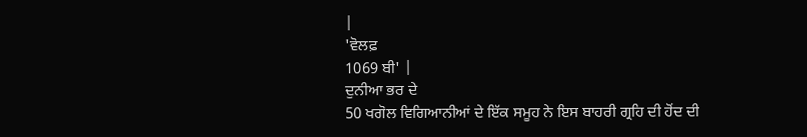|
'ਵੋਲਫ਼
1069 ਬੀ' |
ਦੁਨੀਆ ਭਰ ਦੇ
50 ਖਗੋਲ ਵਿਗਿਆਨੀਆਂ ਦੇ ਇੱਕ ਸਮੂਹ ਨੇ ਇਸ ਬਾਹਰੀ ਗ੍ਰਹਿ ਦੀ ਹੋਂਦ ਦੀ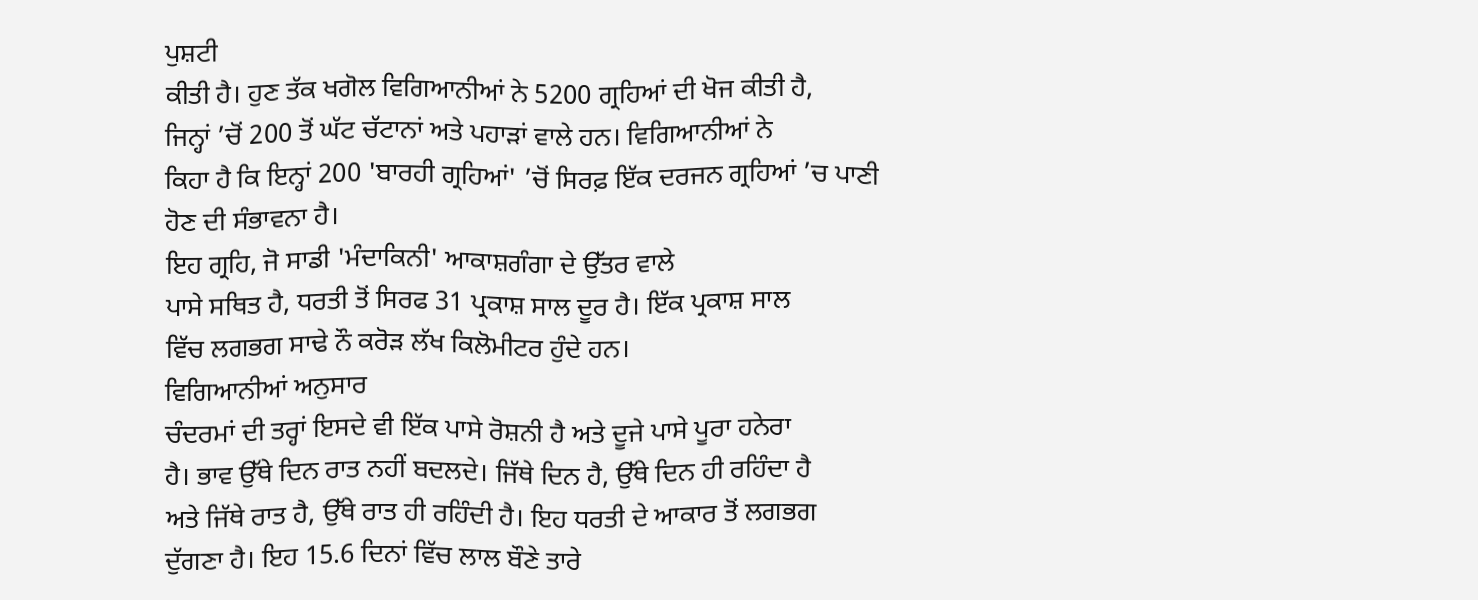ਪੁਸ਼ਟੀ
ਕੀਤੀ ਹੈ। ਹੁਣ ਤੱਕ ਖਗੋਲ ਵਿਗਿਆਨੀਆਂ ਨੇ 5200 ਗ੍ਰਹਿਆਂ ਦੀ ਖੋਜ ਕੀਤੀ ਹੈ,
ਜਿਨ੍ਹਾਂ ’ਚੋਂ 200 ਤੋਂ ਘੱਟ ਚੱਟਾਨਾਂ ਅਤੇ ਪਹਾੜਾਂ ਵਾਲੇ ਹਨ। ਵਿਗਿਆਨੀਆਂ ਨੇ
ਕਿਹਾ ਹੈ ਕਿ ਇਨ੍ਹਾਂ 200 'ਬਾਰਹੀ ਗ੍ਰਹਿਆਂ' ’ਚੋਂ ਸਿਰਫ਼ ਇੱਕ ਦਰਜਨ ਗ੍ਰਹਿਆਂ ’ਚ ਪਾਣੀ
ਹੋਣ ਦੀ ਸੰਭਾਵਨਾ ਹੈ।
ਇਹ ਗ੍ਰਹਿ, ਜੋ ਸਾਡੀ 'ਮੰਦਾਕਿਨੀ' ਆਕਾਸ਼ਗੰਗਾ ਦੇ ਉੱਤਰ ਵਾਲੇ
ਪਾਸੇ ਸਥਿਤ ਹੈ, ਧਰਤੀ ਤੋਂ ਸਿਰਫ 31 ਪ੍ਰਕਾਸ਼ ਸਾਲ ਦੂਰ ਹੈ। ਇੱਕ ਪ੍ਰਕਾਸ਼ ਸਾਲ
ਵਿੱਚ ਲਗਭਗ ਸਾਢੇ ਨੌ ਕਰੋੜ ਲੱਖ ਕਿਲੋਮੀਟਰ ਹੁੰਦੇ ਹਨ।
ਵਿਗਿਆਨੀਆਂ ਅਨੁਸਾਰ
ਚੰਦਰਮਾਂ ਦੀ ਤਰ੍ਹਾਂ ਇਸਦੇ ਵੀ ਇੱਕ ਪਾਸੇ ਰੋਸ਼ਨੀ ਹੈ ਅਤੇ ਦੂਜੇ ਪਾਸੇ ਪੂਰਾ ਹਨੇਰਾ
ਹੈ। ਭਾਵ ਉੱਥੇ ਦਿਨ ਰਾਤ ਨਹੀਂ ਬਦਲਦੇ। ਜਿੱਥੇ ਦਿਨ ਹੈ, ਉੱਥੇ ਦਿਨ ਹੀ ਰਹਿੰਦਾ ਹੈ
ਅਤੇ ਜਿੱਥੇ ਰਾਤ ਹੈ, ਉੱਥੇ ਰਾਤ ਹੀ ਰਹਿੰਦੀ ਹੈ। ਇਹ ਧਰਤੀ ਦੇ ਆਕਾਰ ਤੋਂ ਲਗਭਗ
ਦੁੱਗਣਾ ਹੈ। ਇਹ 15.6 ਦਿਨਾਂ ਵਿੱਚ ਲਾਲ ਬੌਣੇ ਤਾਰੇ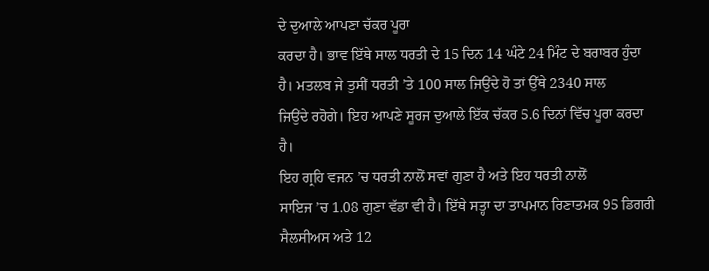ਦੇ ਦੁਆਲੇ ਆਪਣਾ ਚੱਕਰ ਪੂਰਾ
ਕਰਦਾ ਹੈ। ਭਾਵ ਇੱਥੇ ਸਾਲ ਧਰਤੀ ਦੇ 15 ਦਿਨ 14 ਘੰਟੇ 24 ਮਿੰਟ ਦੇ ਬਰਾਬਰ ਹੁੰਦਾ
ਹੈ। ਮਤਲਬ ਜੇ ਤੁਸੀਂ ਧਰਤੀ ’ਤੇ 100 ਸਾਲ ਜਿਉਂਦੇ ਹੋ ਤਾਂ ਉੱਥੇ 2340 ਸਾਲ
ਜਿਉਂਦੇ ਰਹੋਗੇ। ਇਹ ਆਪਣੇ ਸੂਰਜ ਦੁਆਲੇ ਇੱਕ ਚੱਕਰ 5.6 ਦਿਨਾਂ ਵਿੱਚ ਪੂਰਾ ਕਰਦਾ
ਹੈ।
ਇਹ ਗ੍ਰਹਿ ਵਜਨ ’ਚ ਧਰਤੀ ਨਾਲੋਂ ਸਵਾਂ ਗੁਣਾ ਹੈ ਅਤੇ ਇਹ ਧਰਤੀ ਨਾਲੋਂ
ਸਾਇਜ ’ਚ 1.08 ਗੁਣਾ ਵੱਡਾ ਵੀ ਹੈ। ਇੱਥੇ ਸਤ੍ਹਾ ਦਾ ਤਾਪਮਾਨ ਰਿਣਾਤਮਕ 95 ਡਿਗਰੀ
ਸੈਲਸੀਅਸ ਅਤੇ 12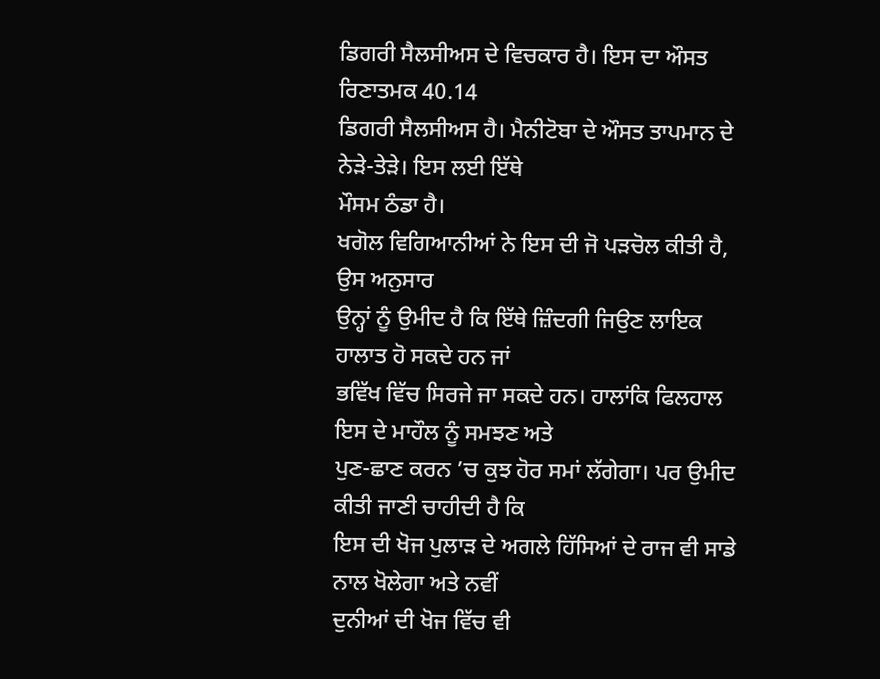ਡਿਗਰੀ ਸੈਲਸੀਅਸ ਦੇ ਵਿਚਕਾਰ ਹੈ। ਇਸ ਦਾ ਔਸਤ ਰਿਣਾਤਮਕ 40.14
ਡਿਗਰੀ ਸੈਲਸੀਅਸ ਹੈ। ਮੈਨੀਟੋਬਾ ਦੇ ਔਸਤ ਤਾਪਮਾਨ ਦੇ ਨੇੜੇ-ਤੇੜੇ। ਇਸ ਲਈ ਇੱਥੇ
ਮੌਸਮ ਠੰਡਾ ਹੈ।
ਖਗੋਲ ਵਿਗਿਆਨੀਆਂ ਨੇ ਇਸ ਦੀ ਜੋ ਪੜਚੋਲ ਕੀਤੀ ਹੈ, ਉਸ ਅਨੁਸਾਰ
ਉਨ੍ਹਾਂ ਨੂੰ ਉਮੀਦ ਹੈ ਕਿ ਇੱਥੇ ਜ਼ਿੰਦਗੀ ਜਿਉਣ ਲਾਇਕ ਹਾਲਾਤ ਹੋ ਸਕਦੇ ਹਨ ਜਾਂ
ਭਵਿੱਖ ਵਿੱਚ ਸਿਰਜੇ ਜਾ ਸਕਦੇ ਹਨ। ਹਾਲਾਂਕਿ ਫਿਲਹਾਲ ਇਸ ਦੇ ਮਾਹੌਲ ਨੂੰ ਸਮਝਣ ਅਤੇ
ਪੁਣ-ਛਾਣ ਕਰਨ ’ਚ ਕੁਝ ਹੋਰ ਸਮਾਂ ਲੱਗੇਗਾ। ਪਰ ਉਮੀਦ ਕੀਤੀ ਜਾਣੀ ਚਾਹੀਦੀ ਹੈ ਕਿ
ਇਸ ਦੀ ਖੋਜ ਪੁਲਾੜ ਦੇ ਅਗਲੇ ਹਿੱਸਿਆਂ ਦੇ ਰਾਜ ਵੀ ਸਾਡੇ ਨਾਲ ਖੋਲੇਗਾ ਅਤੇ ਨਵੀਂ
ਦੁਨੀਆਂ ਦੀ ਖੋਜ ਵਿੱਚ ਵੀ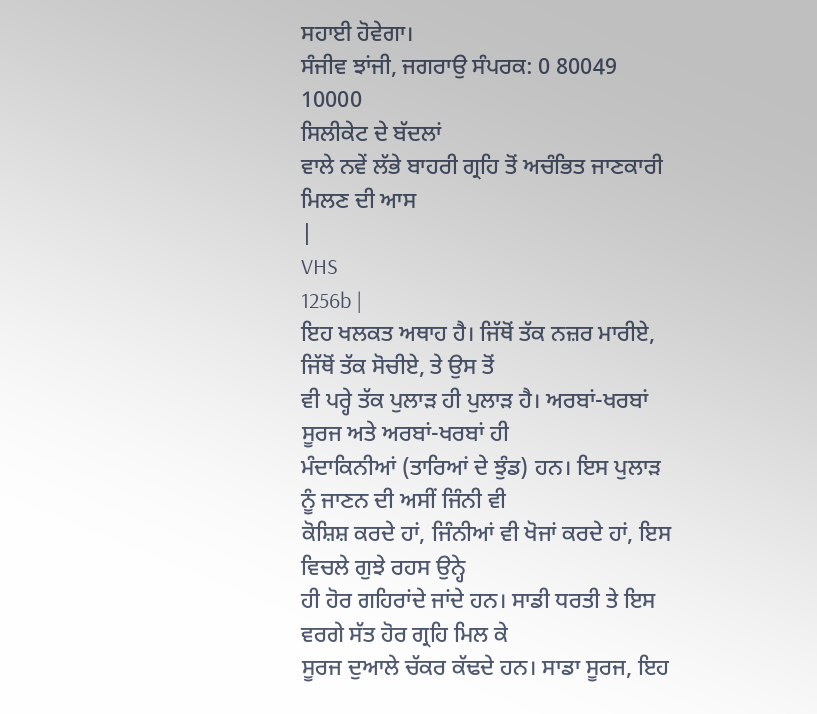ਸਹਾਈ ਹੋਵੇਗਾ।
ਸੰਜੀਵ ਝਾਂਜੀ, ਜਗਰਾਉ ਸੰਪਰਕ: 0 80049
10000
ਸਿਲੀਕੇਟ ਦੇ ਬੱਦਲਾਂ
ਵਾਲੇ ਨਵੇਂ ਲੱਭੇ ਬਾਹਰੀ ਗ੍ਰਹਿ ਤੋਂ ਅਚੰਭਿਤ ਜਾਣਕਾਰੀ ਮਿਲਣ ਦੀ ਆਸ
|
VHS
1256b |
ਇਹ ਖਲਕਤ ਅਥਾਹ ਹੈ। ਜਿੱਥੋਂ ਤੱਕ ਨਜ਼ਰ ਮਾਰੀਏ, ਜਿੱਥੋਂ ਤੱਕ ਸੋਚੀਏ, ਤੇ ਉਸ ਤੋਂ
ਵੀ ਪਰ੍ਹੇ ਤੱਕ ਪੁਲਾੜ ਹੀ ਪੁਲਾੜ ਹੈ। ਅਰਬਾਂ-ਖਰਬਾਂ ਸੂਰਜ ਅਤੇ ਅਰਬਾਂ-ਖਰਬਾਂ ਹੀ
ਮੰਦਾਕਿਨੀਆਂ (ਤਾਰਿਆਂ ਦੇ ਝੁੰਡ) ਹਨ। ਇਸ ਪੁਲਾੜ ਨੂੰ ਜਾਣਨ ਦੀ ਅਸੀਂ ਜਿੰਨੀ ਵੀ
ਕੋਸ਼ਿਸ਼ ਕਰਦੇ ਹਾਂ, ਜਿੰਨੀਆਂ ਵੀ ਖੋਜਾਂ ਕਰਦੇ ਹਾਂ, ਇਸ ਵਿਚਲੇ ਗੁਝੇ ਰਹਸ ਉਨ੍ਹੇ
ਹੀ ਹੋਰ ਗਹਿਰਾਂਦੇ ਜਾਂਦੇ ਹਨ। ਸਾਡੀ ਧਰਤੀ ਤੇ ਇਸ ਵਰਗੇ ਸੱਤ ਹੋਰ ਗ੍ਰਹਿ ਮਿਲ ਕੇ
ਸੂਰਜ ਦੁਆਲੇ ਚੱਕਰ ਕੱਢਦੇ ਹਨ। ਸਾਡਾ ਸੂਰਜ, ਇਹ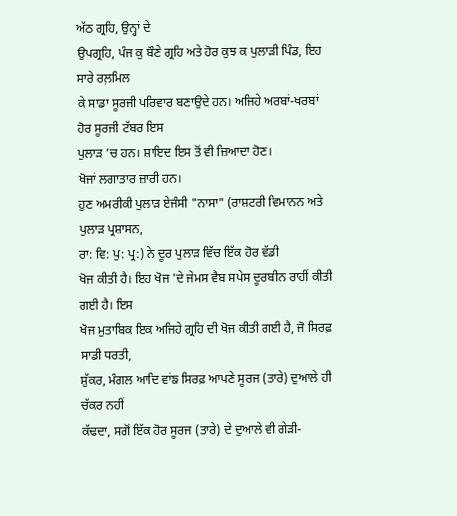ਅੱਠ ਗ੍ਰਹਿ, ਉਨ੍ਹਾਂ ਦੇ
ਉਪਗ੍ਰਹਿ, ਪੰਜ ਕੁ ਬੌਣੇ ਗ੍ਰਹਿ ਅਤੇ ਹੋਰ ਕੁਝ ਕ ਪੁਲਾੜੀ ਪਿੰਡ, ਇਹ ਸਾਰੇ ਰਲ਼ਮਿਲ
ਕੇ ਸਾਡਾ ਸੂਰਜੀ ਪਰਿਵਾਰ ਬਣਾਉਦੇ ਹਨ। ਅਜਿਹੇ ਅਰਬਾਂ-ਖਰਬਾਂ ਹੋਰ ਸੂਰਜੀ ਟੱਬਰ ਇਸ
ਪੁਲਾੜ ’ਚ ਹਨ। ਸ਼ਾਇਦ ਇਸ ਤੋਂ ਵੀ ਜ਼ਿਆਦਾ ਹੋਣ।
ਖੋਜਾਂ ਲਗਾਤਾਰ ਜ਼ਾਰੀ ਹਨ।
ਹੁਣ ਅਮਰੀਕੀ ਪੁਲਾੜ ਏਜੰਸੀ "ਨਾਸਾ" (ਰਾਸ਼ਟਰੀ ਵਿਮਾਨਨ ਅਤੇ ਪੁਲਾੜ ਪ੍ਰਸ਼ਾਸਨ,
ਰਾ: ਵਿ: ਪੁ: ਪ੍ਰ:) ਨੇ ਦੂਰ ਪੁਲਾੜ ਵਿੱਚ ਇੱਕ ਹੋਰ ਵੱਡੀ
ਖੋਜ ਕੀਤੀ ਹੈ। ਇਹ ਖੋਜ 'ਦੇ ਜੇਮਸ ਵੈਬ ਸਪੇਸ ਦੂਰਬੀਨ ਰਾਹੀਂ ਕੀਤੀ ਗਈ ਹੈ। ਇਸ
ਖੋਜ ਮੁਤਾਬਿਕ ਇਕ ਅਜਿਹੇ ਗ੍ਰਹਿ ਦੀ ਖੋਜ ਕੀਤੀ ਗਈ ਹੈ, ਜੋ ਸਿਰਫ਼ ਸਾਡੀ ਧਰਤੀ,
ਸ਼ੁੱਕਰ, ਮੰਗਲ ਆਦਿ ਵਾਂਙ ਸਿਰਫ਼ ਆਪਣੇ ਸੂਰਜ (ਤਾਰੇ) ਦੁਆਲੇ ਹੀ ਚੱਕਰ ਨਹੀਂ
ਕੱਢਦਾ, ਸਗੋਂ ਇੱਕ ਹੋਰ ਸੂਰਜ (ਤਾਰੇ) ਦੇ ਦੁਆਲੇ ਵੀ ਗੇੜੀ-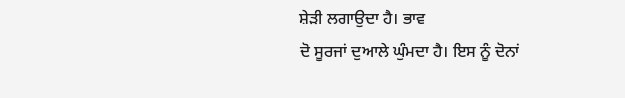ਸ਼ੇੜੀ ਲਗਾਉਦਾ ਹੈ। ਭਾਵ
ਦੋ ਸੂਰਜਾਂ ਦੁਆਲੇ ਘੁੰਮਦਾ ਹੈ। ਇਸ ਨੂੰ ਦੋਨਾਂ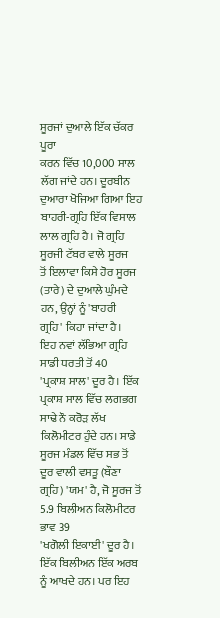ਸੂਰਜਾਂ ਦੁਆਲੇ ਇੱਕ ਚੱਕਰ ਪੂਰਾ
ਕਰਨ ਵਿੱਚ 10,000 ਸਾਲ ਲੱਗ ਜਾਂਦੇ ਹਨ। ਦੂਰਬੀਨ ਦੁਆਰਾ ਖੋਜਿਆ ਗਿਆ ਇਹ
ਬਾਹਰੀ-ਗ੍ਰਹਿ ਇੱਕ ਵਿਸਾਲ ਲਾਲ ਗ੍ਰਹਿ ਹੈ। ਜੋ ਗ੍ਰਹਿ ਸੂਰਜੀ ਟੱਬਰ ਵਾਲੇ ਸੂਰਜ
ਤੋਂ ਇਲਾਵਾ ਕਿਸੇ ਹੋਰ ਸੂਰਜ (ਤਾਰੇ) ਦੇ ਦੁਆਲੇ ਘੁੰਮਦੇ ਹਨ, ਉਨ੍ਹਾਂ ਨੂੰ 'ਬਾਹਰੀ
ਗ੍ਰਹਿ' ਕਿਹਾ ਜਾਂਦਾ ਹੈ।
ਇਹ ਨਵਾਂ ਲੱਭਿਆ ਗ੍ਰਹਿ ਸਾਡੀ ਧਰਤੀ ਤੋਂ 40
'ਪ੍ਰਕਾਸ਼ ਸਾਲ' ਦੂਰ ਹੈ। ਇੱਕ ਪ੍ਰਕਾਸ਼ ਸਾਲ ਵਿੱਚ ਲਗਭਗ ਸਾਢੇ ਨੌ ਕਰੋੜ ਲੱਖ
ਕਿਲੋਮੀਟਰ ਹੁੰਦੇ ਹਨ। ਸਾਡੇ ਸੂਰਜ ਮੰਡਲ ਵਿੱਚ ਸਭ ਤੋਂ ਦੂਰ ਵਾਲੀ ਵਸਤੂ (ਬੌਣਾ
ਗ੍ਰਹਿ) 'ਯਮ' ਹੈ, ਜੋ ਸੂਰਜ ਤੋਂ 5.9 ਬਿਲੀਅਨ ਕਿਲੋਮੀਟਰ ਭਾਵ 39
'ਖਗੋਲੀ ਇਕਾਈ' ਦੂਰ ਹੈ। ਇੱਕ ਬਿਲੀਅਨ ਇੱਕ ਅਰਬ ਨੂੰ ਆਖਦੇ ਹਨ। ਪਰ ਇਹ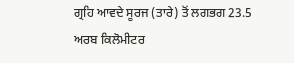ਗ੍ਰਹਿ ਆਵਦੇ ਸੂਰਜ (ਤਾਰੇ) ਤੋਂ ਲਗਭਗ 23.5 ਅਰਬ ਕਿਲੋਮੀਟਰ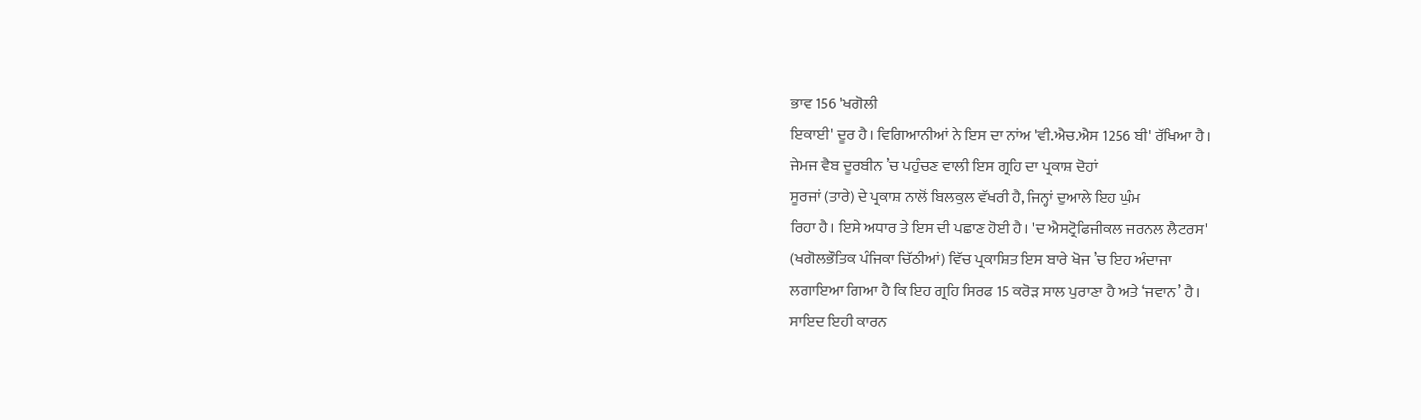ਭਾਵ 156 'ਖਗੋਲੀ
ਇਕਾਈ' ਦੂਰ ਹੈ। ਵਿਗਿਆਨੀਆਂ ਨੇ ਇਸ ਦਾ ਨਾਂਅ 'ਵੀ.ਐਚ.ਐਸ 1256 ਬੀ' ਰੱਖਿਆ ਹੈ।
ਜੇਮਜ ਵੈਬ ਦੂਰਬੀਨ ’ਚ ਪਹੁੰਚਣ ਵਾਲੀ ਇਸ ਗ੍ਰਹਿ ਦਾ ਪ੍ਰਕਾਸ਼ ਦੋਹਾਂ
ਸੂਰਜਾਂ (ਤਾਰੇ) ਦੇ ਪ੍ਰਕਾਸ਼ ਨਾਲੋਂ ਬਿਲਕੁਲ ਵੱਖਰੀ ਹੈ, ਜਿਨ੍ਹਾਂ ਦੁਆਲੇ ਇਹ ਘੁੰਮ
ਰਿਹਾ ਹੈ। ਇਸੇ ਅਧਾਰ ਤੇ ਇਸ ਦੀ ਪਛਾਣ ਹੋਈ ਹੈ। 'ਦ ਐਸਟ੍ਰੋਫਿਜੀਕਲ ਜਰਨਲ ਲੈਟਰਸ'
(ਖਗੋਲਭੌਤਿਕ ਪੰਜਿਕਾ ਚਿੱਠੀਆਂ) ਵਿੱਚ ਪ੍ਰਕਾਸ਼ਿਤ ਇਸ ਬਾਰੇ ਖੋਜ ’ਚ ਇਹ ਅੰਦਾਜਾ
ਲਗਾਇਆ ਗਿਆ ਹੈ ਕਿ ਇਹ ਗ੍ਰਹਿ ਸਿਰਫ 15 ਕਰੋੜ ਸਾਲ ਪੁਰਾਣਾ ਹੈ ਅਤੇ ‘ਜਵਾਨ’ ਹੈ।
ਸਾਇਦ ਇਹੀ ਕਾਰਨ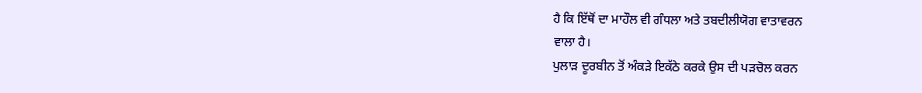ਹੈ ਕਿ ਇੱਥੋਂ ਦਾ ਮਾਹੌਲ ਵੀ ਗੰਧਲਾ ਅਤੇ ਤਬਦੀਲੀਯੋਗ ਵਾਤਾਵਰਨ
ਵਾਲਾ ਹੈ।
ਪੁਲਾੜ ਦੂਰਬੀਨ ਤੋਂ ਅੰਕੜੇ ਇਕੱਠੇ ਕਰਕੇ ਉਸ ਦੀ ਪੜਚੋਲ ਕਰਨ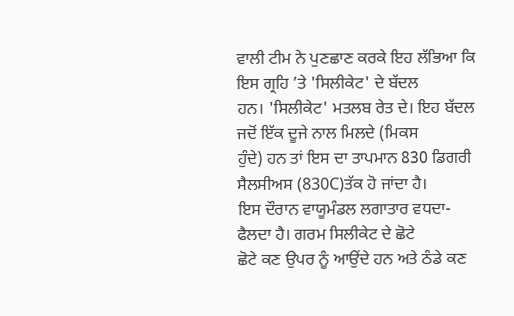ਵਾਲੀ ਟੀਮ ਨੇ ਪੁਣਛਾਣ ਕਰਕੇ ਇਹ ਲੱਭਿਆ ਕਿ ਇਸ ਗ੍ਰਹਿ ’ਤੇ 'ਸਿਲੀਕੇਟ' ਦੇ ਬੱਦਲ
ਹਨ। 'ਸਿਲੀਕੇਟ' ਮਤਲਬ ਰੇਤ ਦੇ। ਇਹ ਬੱਦਲ ਜਦੋਂ ਇੱਕ ਦੂਜੇ ਨਾਲ ਮਿਲਦੇ (ਮਿਕਸ
ਹੁੰਦੇ) ਹਨ ਤਾਂ ਇਸ ਦਾ ਤਾਪਮਾਨ 830 ਡਿਗਰੀ ਸੈਲਸੀਅਸ (830C)ਤੱਕ ਹੋ ਜਾਂਦਾ ਹੈ।
ਇਸ ਦੌਰਾਨ ਵਾਯੂਮੰਡਲ ਲਗਾਤਾਰ ਵਧਦਾ-ਫੈਲਦਾ ਹੈ। ਗਰਮ ਸਿਲੀਕੇਟ ਦੇ ਛੋਟੇ
ਛੋਟੇ ਕਣ ਉਪਰ ਨੂੰ ਆਉਂਦੇ ਹਨ ਅਤੇ ਠੰਡੇ ਕਣ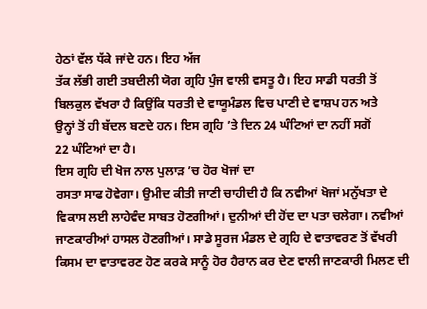ਹੇਠਾਂ ਵੱਲ ਧੱਕੇ ਜਾਂਦੇ ਹਨ। ਇਹ ਅੱਜ
ਤੱਕ ਲੱਭੀ ਗਈ ਤਬਦੀਲੀ ਯੋਗ ਗ੍ਰਹਿ ਪੁੰਜ ਵਾਲੀ ਵਸਤੂ ਹੈ। ਇਹ ਸਾਡੀ ਧਰਤੀ ਤੋਂ
ਬਿਲਕੁਲ ਵੱਖਰਾ ਹੈ ਕਿਉਂਕਿ ਧਰਤੀ ਦੇ ਵਾਯੂਮੰਡਲ ਵਿਚ ਪਾਣੀ ਦੇ ਵਾਸ਼ਪ ਹਨ ਅਤੇ
ਉਨ੍ਹਾਂ ਤੋਂ ਹੀ ਬੱਦਲ ਬਣਦੇ ਹਨ। ਇਸ ਗ੍ਰਹਿ ’ਤੇ ਦਿਨ 24 ਘੰਟਿਆਂ ਦਾ ਨਹੀਂ ਸਗੋਂ
22 ਘੰਟਿਆਂ ਦਾ ਹੈ।
ਇਸ ਗ੍ਰਹਿ ਦੀ ਖੋਜ ਨਾਲ ਪੁਲਾੜ ’ਚ ਹੋਰ ਖੋਜਾਂ ਦਾ
ਰਸਤਾ ਸਾਫ ਹੋਵੇਗਾ। ਉਮੀਦ ਕੀਤੀ ਜਾਣੀ ਚਾਹੀਦੀ ਹੈ ਕਿ ਨਵੀਆਂ ਖੋਜਾਂ ਮਨੁੱਖਤਾ ਦੇ
ਵਿਕਾਸ ਲਈ ਲਾਹੇਵੰਦ ਸਾਬਤ ਹੋਣਗੀਆਂ। ਦੁਨੀਆਂ ਦੀ ਹੋਂਦ ਦਾ ਪਤਾ ਚਲੇਗਾ। ਨਵੀਆਂ
ਜਾਣਕਾਰੀਆਂ ਹਾਸਲ ਹੋਣਗੀਆਂ। ਸਾਡੇ ਸੂਰਜ ਮੰਡਲ ਦੇ ਗ੍ਰਹਿ ਦੇ ਵਾਤਾਵਰਣ ਤੋਂ ਵੱਖਰੀ
ਕਿਸਮ ਦਾ ਵਾਤਾਵਰਣ ਹੋਣ ਕਰਕੇ ਸਾਨੂੰ ਹੋਰ ਹੈਰਾਨ ਕਰ ਦੇਣ ਵਾਲੀ ਜਾਣਕਾਰੀ ਮਿਲਣ ਦੀ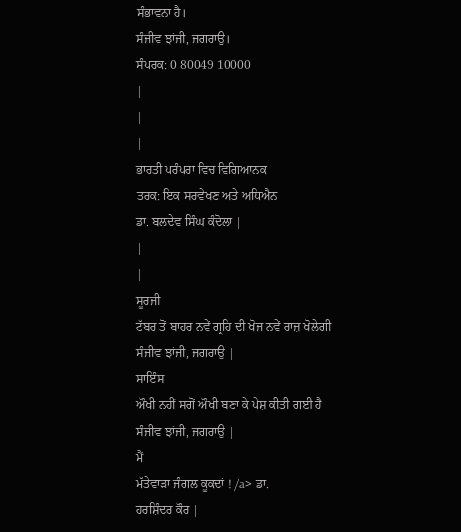ਸੰਭਾਵਨਾ ਹੈ।
ਸੰਜੀਵ ਝਾਂਜੀ, ਜਗਰਾਉ।
ਸੰਪਰਕ: 0 80049 10000
|
|
|
ਭਾਰਤੀ ਪਰੰਪਰਾ ਵਿਚ ਵਿਗਿਆਨਕ
ਤਰਕ: ਇਕ ਸਰਵੇਖਣ ਅਤੇ ਅਧਿਐਨ
ਡਾ. ਬਲਦੇਵ ਸਿੰਘ ਕੰਦੋਲਾ |
|
|
ਸੂਰਜੀ
ਟੱਬਰ ਤੋਂ ਬਾਹਰ ਨਵੇਂ ਗ੍ਰਹਿ ਦੀ ਖੋਜ ਨਵੇਂ ਰਾਜ਼ ਖੋਲੇਗੀ
ਸੰਜੀਵ ਝਾਂਜੀ, ਜਗਰਾਉ |
ਸਾਇੰਸ
ਔਖੀ ਨਹੀਂ ਸਗੋਂ ਔਖੀ ਬਣਾ ਕੇ ਪੇਸ਼ ਕੀਤੀ ਗਈ ਹੈ
ਸੰਜੀਵ ਝਾਂਜੀ, ਜਗਰਾਉ |
ਮੈਂ
ਮੱਤੇਵਾੜਾ ਜੰਗਲ ਕੂਕਦਾਂ ! /a> ਡਾ.
ਹਰਸ਼ਿੰਦਰ ਕੌਰ |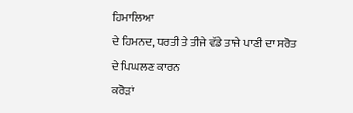ਹਿਮਾਲਿਆ
ਦੇ ਹਿਮਨਦ, ਧਰਤੀ ਤੇ ਤੀਜੇ ਵੱਡੇ ਤਾਜੇ ਪਾਣੀ ਦਾ ਸਰੋਤ ਦੇ ਪਿਘਲਣ ਕਾਰਨ
ਕਰੋੜਾਂ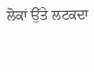ਲੋਕਾਂ ਉੱਤੇ ਲਟਕਦਾ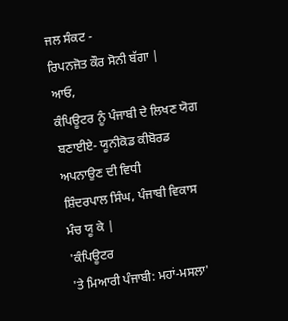ਜਲ ਸੰਕਟ -
ਰਿਪਨਜੋਤ ਕੌਰ ਸੋਨੀ ਬੱਗਾ |
ਆਓ,
ਕੰਪਿਊਟਰ ਨੂੰ ਪੰਜਾਬੀ ਦੇ ਲਿਖਣ ਯੋਗ ਬਣਾਈਏ- ਯੂਨੀਕੋਡ ਕੀਬੋਰਡ
ਅਪਨਾਉਣ ਦੀ ਵਿਧੀ
ਸ਼ਿੰਦਰਪਾਲ ਸਿੰਘ, ਪੰਜਾਬੀ ਵਿਕਾਸ ਮੰਚ ਯੂ ਕੇ |
'ਕੰਪਿਊਟਰ
'ਤੇ ਮਿਆਰੀ ਪੰਜਾਬੀ: ਮਹਾਂ-ਮਸਲਾ'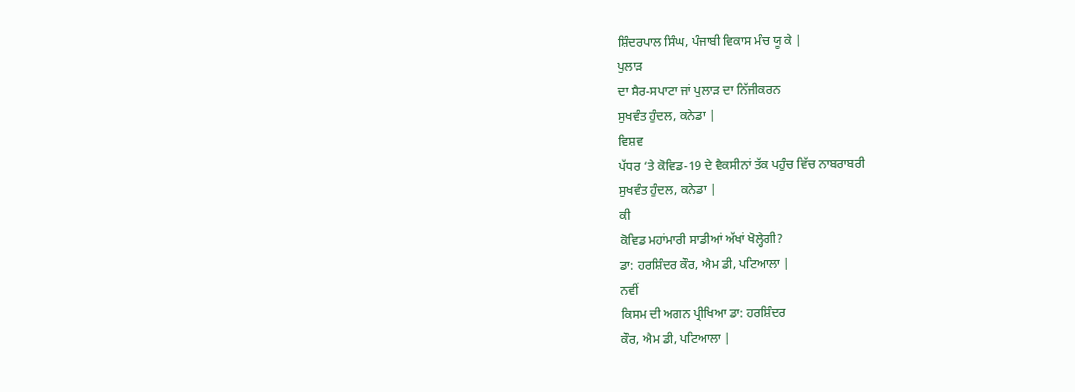ਸ਼ਿੰਦਰਪਾਲ ਸਿੰਘ, ਪੰਜਾਬੀ ਵਿਕਾਸ ਮੰਚ ਯੂ ਕੇ |
ਪੁਲਾੜ
ਦਾ ਸੈਰ-ਸਪਾਟਾ ਜਾਂ ਪੁਲਾੜ ਦਾ ਨਿੱਜੀਕਰਨ
ਸੁਖਵੰਤ ਹੁੰਦਲ, ਕਨੇਡਾ |
ਵਿਸ਼ਵ
ਪੱਧਰ ‘ਤੇ ਕੋਵਿਡ-19 ਦੇ ਵੈਕਸੀਨਾਂ ਤੱਕ ਪਹੁੰਚ ਵਿੱਚ ਨਾਬਰਾਬਰੀ
ਸੁਖਵੰਤ ਹੁੰਦਲ, ਕਨੇਡਾ |
ਕੀ
ਕੋਵਿਡ ਮਹਾਂਮਾਰੀ ਸਾਡੀਆਂ ਅੱਖਾਂ ਖੋਲ੍ਹੇਗੀ?
ਡਾ: ਹਰਸ਼ਿੰਦਰ ਕੌਰ, ਐਮ ਡੀ, ਪਟਿਆਲਾ |
ਨਵੀਂ
ਕਿਸਮ ਦੀ ਅਗਨ ਪ੍ਰੀਖਿਆ ਡਾ: ਹਰਸ਼ਿੰਦਰ
ਕੌਰ, ਐਮ ਡੀ, ਪਟਿਆਲਾ |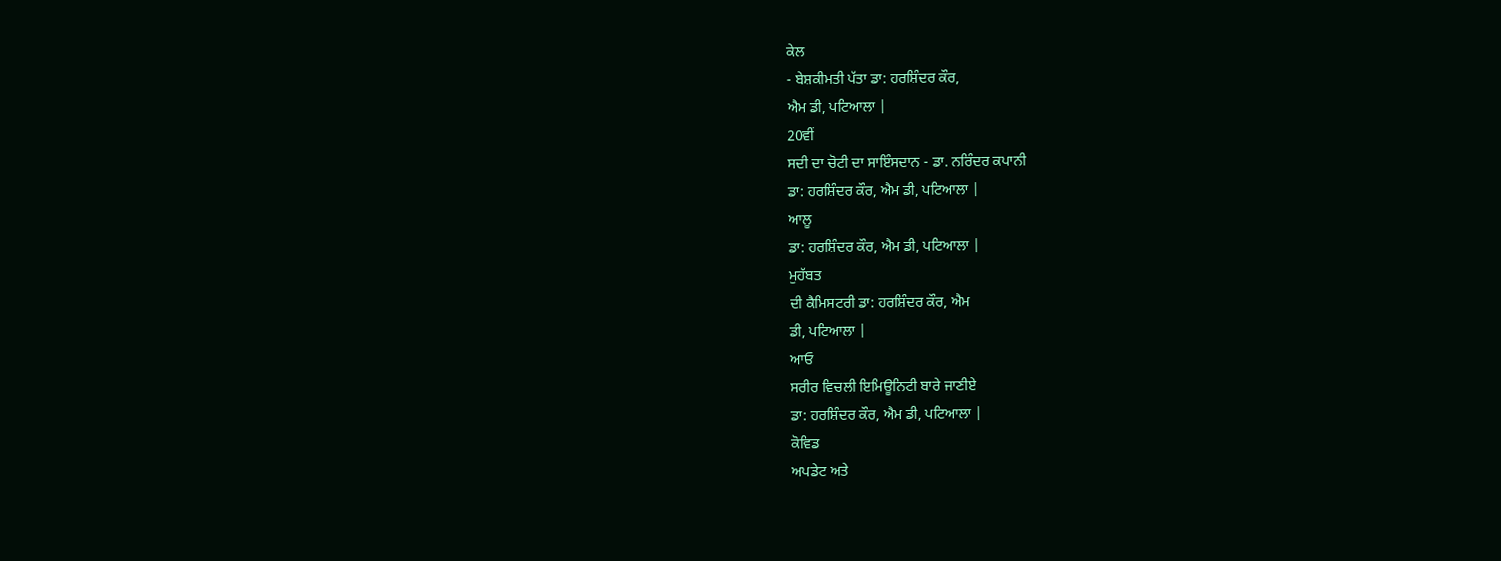ਕੇਲ
- ਬੇਸ਼ਕੀਮਤੀ ਪੱਤਾ ਡਾ: ਹਰਸ਼ਿੰਦਰ ਕੌਰ,
ਐਮ ਡੀ, ਪਟਿਆਲਾ |
20ਵੀਂ
ਸਦੀ ਦਾ ਚੋਟੀ ਦਾ ਸਾਇੰਸਦਾਨ - ਡਾ. ਨਰਿੰਦਰ ਕਪਾਨੀ
ਡਾ: ਹਰਸ਼ਿੰਦਰ ਕੌਰ, ਐਮ ਡੀ, ਪਟਿਆਲਾ |
ਆਲੂ
ਡਾ: ਹਰਸ਼ਿੰਦਰ ਕੌਰ, ਐਮ ਡੀ, ਪਟਿਆਲਾ |
ਮੁਹੱਬਤ
ਦੀ ਕੈਮਿਸਟਰੀ ਡਾ: ਹਰਸ਼ਿੰਦਰ ਕੌਰ, ਐਮ
ਡੀ, ਪਟਿਆਲਾ |
ਆਓ
ਸਰੀਰ ਵਿਚਲੀ ਇਮਿਊਨਿਟੀ ਬਾਰੇ ਜਾਣੀਏ
ਡਾ: ਹਰਸ਼ਿੰਦਰ ਕੌਰ, ਐਮ ਡੀ, ਪਟਿਆਲਾ |
ਕੋਵਿਡ
ਅਪਡੇਟ ਅਤੇ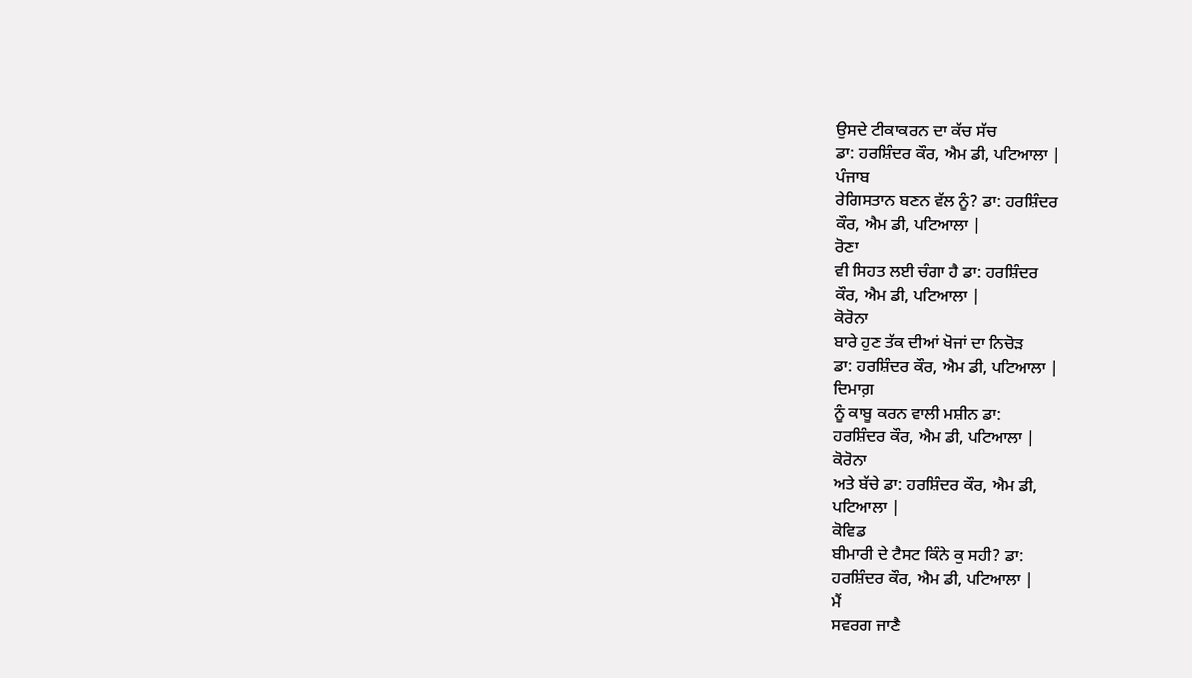ਉਸਦੇ ਟੀਕਾਕਰਨ ਦਾ ਕੱਚ ਸੱਚ
ਡਾ: ਹਰਸ਼ਿੰਦਰ ਕੌਰ, ਐਮ ਡੀ, ਪਟਿਆਲਾ |
ਪੰਜਾਬ
ਰੇਗਿਸਤਾਨ ਬਣਨ ਵੱਲ ਨੂੰ? ਡਾ: ਹਰਸ਼ਿੰਦਰ
ਕੌਰ, ਐਮ ਡੀ, ਪਟਿਆਲਾ |
ਰੋਣਾ
ਵੀ ਸਿਹਤ ਲਈ ਚੰਗਾ ਹੈ ਡਾ: ਹਰਸ਼ਿੰਦਰ
ਕੌਰ, ਐਮ ਡੀ, ਪਟਿਆਲਾ |
ਕੋਰੋਨਾ
ਬਾਰੇ ਹੁਣ ਤੱਕ ਦੀਆਂ ਖੋਜਾਂ ਦਾ ਨਿਚੋੜ
ਡਾ: ਹਰਸ਼ਿੰਦਰ ਕੌਰ, ਐਮ ਡੀ, ਪਟਿਆਲਾ |
ਦਿਮਾਗ਼
ਨੂੰ ਕਾਬੂ ਕਰਨ ਵਾਲੀ ਮਸ਼ੀਨ ਡਾ:
ਹਰਸ਼ਿੰਦਰ ਕੌਰ, ਐਮ ਡੀ, ਪਟਿਆਲਾ |
ਕੋਰੋਨਾ
ਅਤੇ ਬੱਚੇ ਡਾ: ਹਰਸ਼ਿੰਦਰ ਕੌਰ, ਐਮ ਡੀ,
ਪਟਿਆਲਾ |
ਕੋਵਿਡ
ਬੀਮਾਰੀ ਦੇ ਟੈਸਟ ਕਿੰਨੇ ਕੁ ਸਹੀ? ਡਾ:
ਹਰਸ਼ਿੰਦਰ ਕੌਰ, ਐਮ ਡੀ, ਪਟਿਆਲਾ |
ਮੈਂ
ਸਵਰਗ ਜਾਣੈ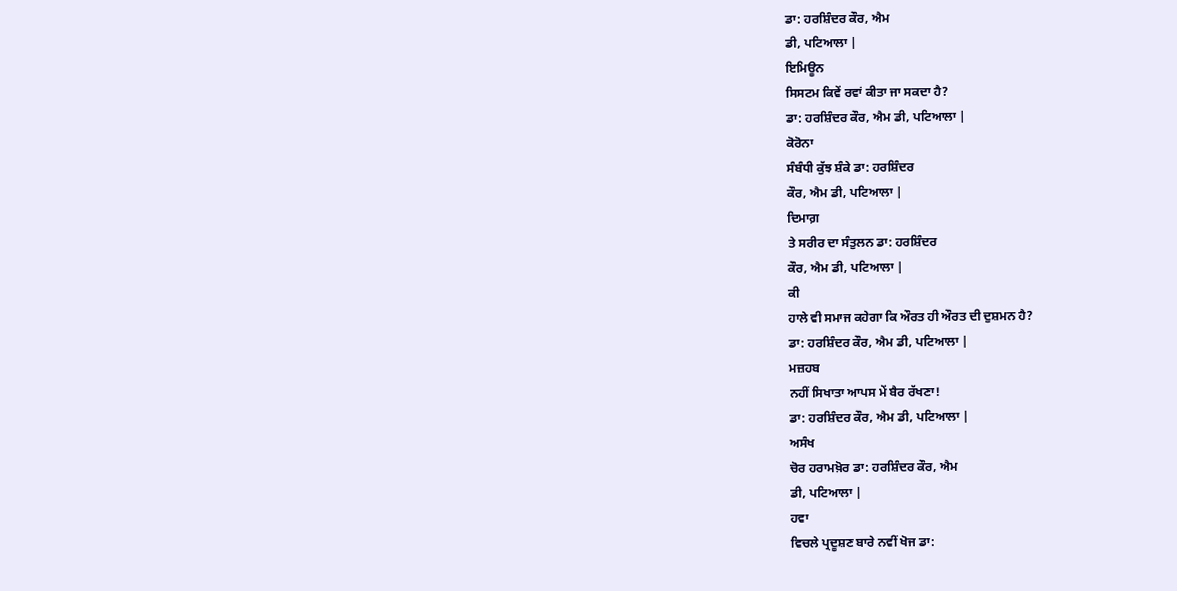ਡਾ: ਹਰਸ਼ਿੰਦਰ ਕੌਰ, ਐਮ
ਡੀ, ਪਟਿਆਲਾ |
ਇਮਿਊਨ
ਸਿਸਟਮ ਕਿਵੇਂ ਰਵਾਂ ਕੀਤਾ ਜਾ ਸਕਦਾ ਹੈ?
ਡਾ: ਹਰਸ਼ਿੰਦਰ ਕੌਰ, ਐਮ ਡੀ, ਪਟਿਆਲਾ |
ਕੋਰੋਨਾ
ਸੰਬੰਧੀ ਕੁੱਝ ਸ਼ੰਕੇ ਡਾ: ਹਰਸ਼ਿੰਦਰ
ਕੌਰ, ਐਮ ਡੀ, ਪਟਿਆਲਾ |
ਦਿਮਾਗ਼
ਤੇ ਸਰੀਰ ਦਾ ਸੰਤੁਲਨ ਡਾ: ਹਰਸ਼ਿੰਦਰ
ਕੌਰ, ਐਮ ਡੀ, ਪਟਿਆਲਾ |
ਕੀ
ਹਾਲੇ ਵੀ ਸਮਾਜ ਕਹੇਗਾ ਕਿ ਔਰਤ ਹੀ ਔਰਤ ਦੀ ਦੁਸ਼ਮਨ ਹੈ?
ਡਾ: ਹਰਸ਼ਿੰਦਰ ਕੌਰ, ਐਮ ਡੀ, ਪਟਿਆਲਾ |
ਮਜ਼ਹਬ
ਨਹੀਂ ਸਿਖਾਤਾ ਆਪਸ ਮੇਂ ਬੈਰ ਰੱਖਣਾ!
ਡਾ: ਹਰਸ਼ਿੰਦਰ ਕੌਰ, ਐਮ ਡੀ, ਪਟਿਆਲਾ |
ਅਸੰਖ
ਚੋਰ ਹਰਾਮਖ਼ੋਰ ਡਾ: ਹਰਸ਼ਿੰਦਰ ਕੌਰ, ਐਮ
ਡੀ, ਪਟਿਆਲਾ |
ਹਵਾ
ਵਿਚਲੇ ਪ੍ਰਦੂਸ਼ਣ ਬਾਰੇ ਨਵੀਂ ਖੋਜ ਡਾ: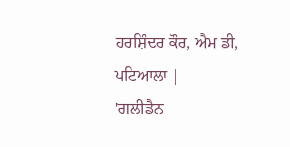ਹਰਸ਼ਿੰਦਰ ਕੌਰ, ਐਮ ਡੀ, ਪਟਿਆਲਾ |
'ਗਲੀਡੈਨ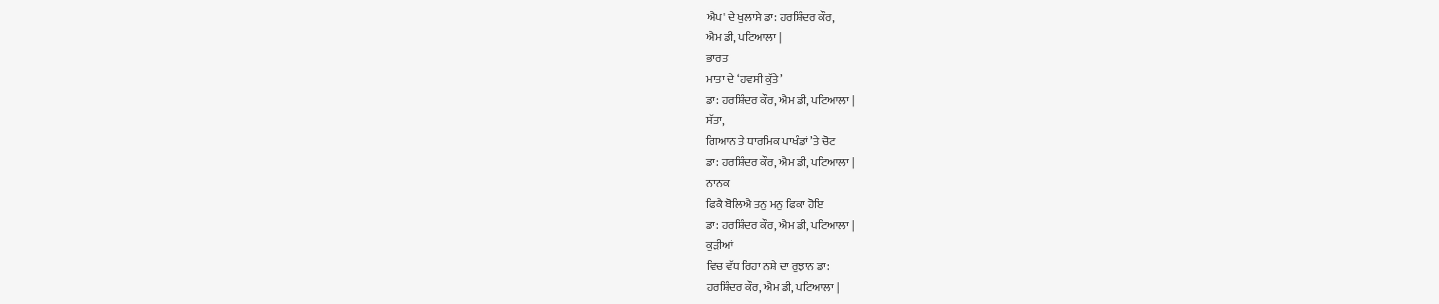ਐਪ' ਦੇ ਖੁਲਾਸੇ ਡਾ: ਹਰਸ਼ਿੰਦਰ ਕੌਰ,
ਐਮ ਡੀ, ਪਟਿਆਲਾ |
ਭਾਰਤ
ਮਾਤਾ ਦੇ ‘ਹਵਸੀ ਕੁੱਤੇ’
ਡਾ: ਹਰਸ਼ਿੰਦਰ ਕੌਰ, ਐਮ ਡੀ, ਪਟਿਆਲਾ |
ਸੱਤਾ,
ਗਿਆਨ ਤੇ ਧਾਰਮਿਕ ਪਾਖੰਡਾਂ ’ਤੇ ਚੋਟ
ਡਾ: ਹਰਸ਼ਿੰਦਰ ਕੌਰ, ਐਮ ਡੀ, ਪਟਿਆਲਾ |
ਨਾਨਕ
ਫਿਕੈ ਬੋਲਿਐ ਤਨੁ ਮਨੁ ਫਿਕਾ ਹੋਇ
ਡਾ: ਹਰਸ਼ਿੰਦਰ ਕੌਰ, ਐਮ ਡੀ, ਪਟਿਆਲਾ |
ਕੁੜੀਆਂ
ਵਿਚ ਵੱਧ ਰਿਹਾ ਨਸ਼ੇ ਦਾ ਰੁਝਾਨ ਡਾ:
ਹਰਸ਼ਿੰਦਰ ਕੌਰ, ਐਮ ਡੀ, ਪਟਿਆਲਾ |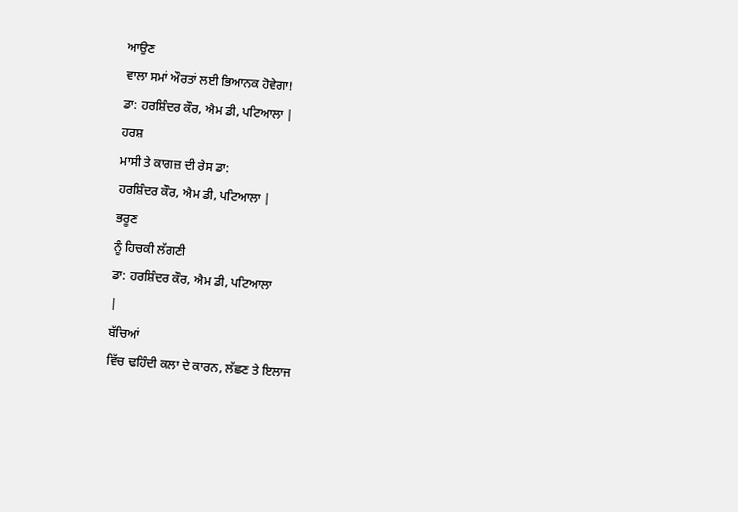ਆਉਣ
ਵਾਲਾ ਸਮਾਂ ਔਰਤਾਂ ਲਈ ਭਿਆਨਕ ਹੋਵੇਗਾ!
ਡਾ: ਹਰਸ਼ਿੰਦਰ ਕੌਰ, ਐਮ ਡੀ, ਪਟਿਆਲਾ |
ਹਰਸ਼
ਮਾਸੀ ਤੇ ਕਾਗਜ਼ ਦੀ ਰੇਸ ਡਾ:
ਹਰਸ਼ਿੰਦਰ ਕੌਰ, ਐਮ ਡੀ, ਪਟਿਆਲਾ |
ਭਰੂਣ
ਨੂੰ ਹਿਚਕੀ ਲੱਗਣੀ
ਡਾ: ਹਰਸ਼ਿੰਦਰ ਕੌਰ, ਐਮ ਡੀ, ਪਟਿਆਲਾ
|
ਬੱਚਿਆਂ
ਵਿੱਚ ਢਹਿੰਦੀ ਕਲਾ ਦੇ ਕਾਰਨ, ਲੱਛਣ ਤੇ ਇਲਾਜ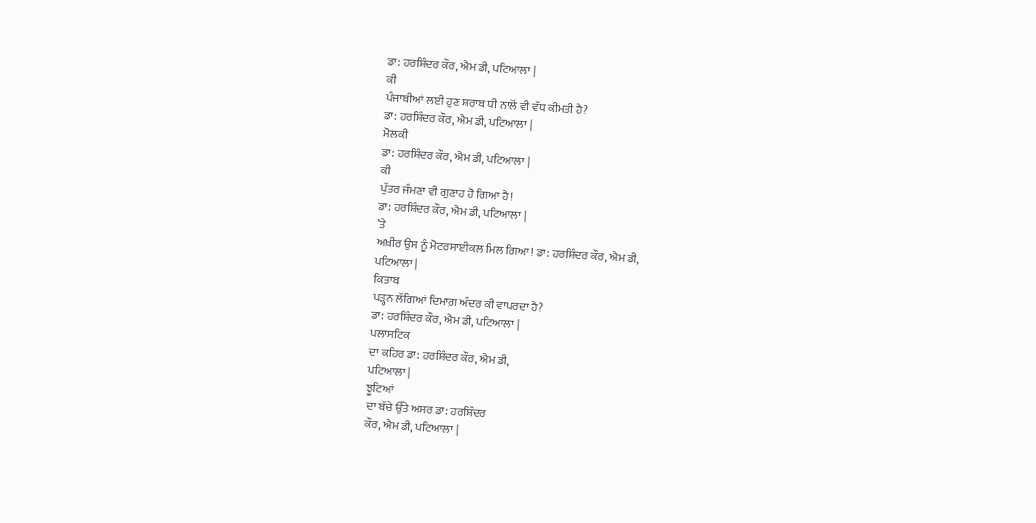ਡਾ: ਹਰਸ਼ਿੰਦਰ ਕੌਰ, ਐਮ ਡੀ, ਪਟਿਆਲਾ |
ਕੀ
ਪੰਜਾਬੀਆਂ ਲਈ ਹੁਣ ਸ਼ਰਾਬ ਧੀ ਨਾਲੋਂ ਵੀ ਵੱਧ ਕੀਮਤੀ ਹੈ?
ਡਾ: ਹਰਸ਼ਿੰਦਰ ਕੌਰ, ਐਮ ਡੀ, ਪਟਿਆਲਾ |
ਮੋਲਕੀ
ਡਾ: ਹਰਸ਼ਿੰਦਰ ਕੌਰ, ਐਮ ਡੀ, ਪਟਿਆਲਾ |
ਕੀ
ਪੁੱਤਰ ਜੰਮਣਾ ਵੀ ਗੁਣਾਹ ਹੋ ਗਿਆ ਹੈ!
ਡਾ: ਹਰਸ਼ਿੰਦਰ ਕੌਰ, ਐਮ ਡੀ, ਪਟਿਆਲਾ |
’ਤੇ
ਅਖ਼ੀਰ ਉਸ ਨੂੰ ਮੋਟਰਸਾਈਕਲ ਮਿਲ ਗਿਆ! ਡਾ: ਹਰਸ਼ਿੰਦਰ ਕੌਰ, ਐਮ ਡੀ,
ਪਟਿਆਲਾ |
ਕਿਤਾਬ
ਪੜ੍ਹਨ ਲੱਗਿਆਂ ਦਿਮਾਗ਼ ਅੰਦਰ ਕੀ ਵਾਪਰਦਾ ਹੈ?
ਡਾ: ਹਰਸ਼ਿੰਦਰ ਕੌਰ, ਐਮ ਡੀ, ਪਟਿਆਲਾ |
ਪਲਾਸਟਿਕ
ਦਾ ਕਹਿਰ ਡਾ: ਹਰਸ਼ਿੰਦਰ ਕੌਰ, ਐਮ ਡੀ,
ਪਟਿਆਲਾ |
ਝੂਟਿਆਂ
ਦਾ ਬੱਚੇ ਉੱਤੇ ਅਸਰ ਡਾ: ਹਰਸ਼ਿੰਦਰ
ਕੌਰ, ਐਮ ਡੀ, ਪਟਿਆਲਾ |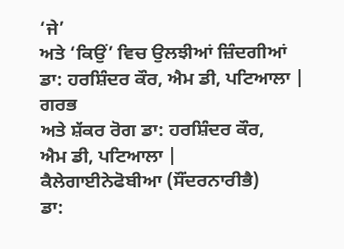‘ਜੇ’
ਅਤੇ ‘ਕਿਉਂ’ ਵਿਚ ਉਲਝੀਆਂ ਜ਼ਿੰਦਗੀਆਂ
ਡਾ: ਹਰਸ਼ਿੰਦਰ ਕੌਰ, ਐਮ ਡੀ, ਪਟਿਆਲਾ |
ਗਰਭ
ਅਤੇ ਸ਼ੱਕਰ ਰੋਗ ਡਾ: ਹਰਸ਼ਿੰਦਰ ਕੌਰ,
ਐਮ ਡੀ, ਪਟਿਆਲਾ |
ਕੈਲੇਗਾਈਨੇਫੋਬੀਆ (ਸੌਂਦਰਨਾਰੀਭੈ)
ਡਾ: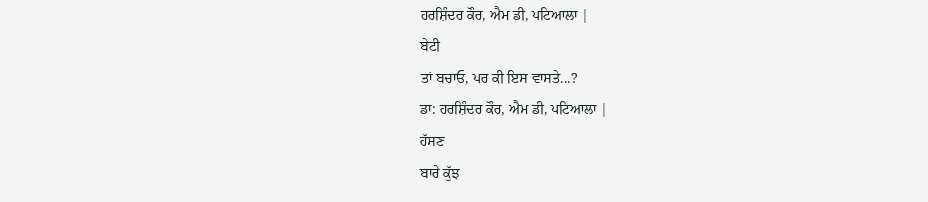ਹਰਸ਼ਿੰਦਰ ਕੌਰ, ਐਮ ਡੀ, ਪਟਿਆਲਾ |
ਬੇਟੀ
ਤਾਂ ਬਚਾਓ, ਪਰ ਕੀ ਇਸ ਵਾਸਤੇ...?
ਡਾ: ਹਰਸ਼ਿੰਦਰ ਕੌਰ, ਐਮ ਡੀ, ਪਟਿਆਲਾ |
ਹੱਸਣ
ਬਾਰੇ ਕੁੱਝ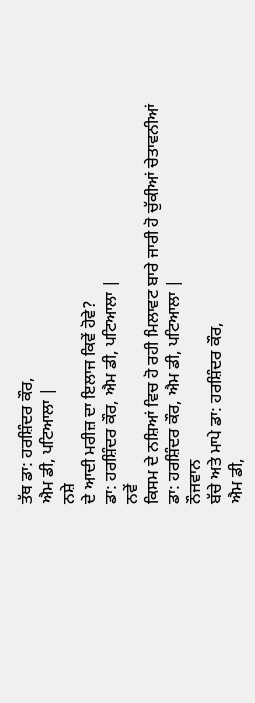ਤੱਥ ਡਾ: ਹਰਸ਼ਿੰਦਰ ਕੌਰ,
ਐਮ ਡੀ, ਪਟਿਆਲਾ |
ਨਸ਼ੇ
ਦੇ ਆਦੀ ਮਰੀਜ਼ ਦਾ ਇਲਾਜ ਕਿਵੇਂ ਹੋਵੇ?
ਡਾ: ਹਰਸ਼ਿੰਦਰ ਕੌਰ, ਐਮ ਡੀ, ਪਟਿਆਲਾ |
ਨਵੇਂ
ਕਿਸਮ ਦੇ ਨਸ਼ਿਆਂ ਵਿਚ ਹੋ ਰਹੀ ਮਿਲਾਵਟ ਬਾਰੇ ਜਾਰੀ ਹੋ ਚੁੱਕੀਆਂ ਚੇਤਾਵਨੀਆਂ
ਡਾ: ਹਰਸ਼ਿੰਦਰ ਕੌਰ, ਐਮ ਡੀ, ਪਟਿਆਲਾ |
ਨੌਜਵਾਨ
ਬੱਚੇ ਅਤੇ ਮਾਪੇ ਡਾ: ਹਰਸ਼ਿੰਦਰ ਕੌਰ,
ਐਮ ਡੀ,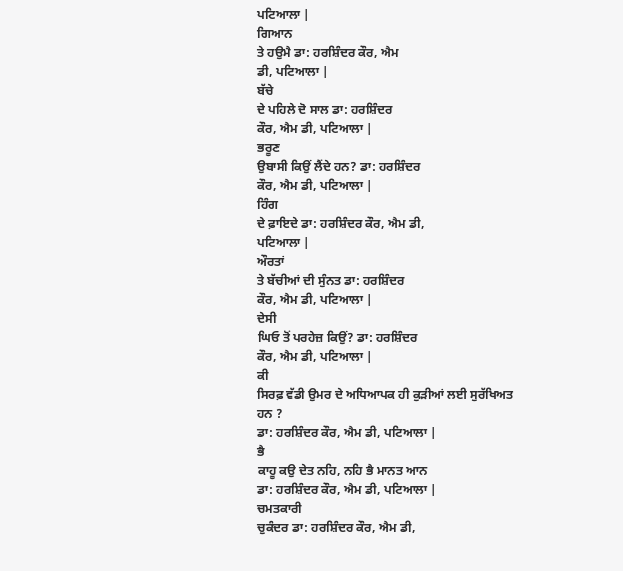ਪਟਿਆਲਾ |
ਗਿਆਨ
ਤੇ ਹਉਮੈ ਡਾ: ਹਰਸ਼ਿੰਦਰ ਕੌਰ, ਐਮ
ਡੀ, ਪਟਿਆਲਾ |
ਬੱਚੇ
ਦੇ ਪਹਿਲੇ ਦੋ ਸਾਲ ਡਾ: ਹਰਸ਼ਿੰਦਰ
ਕੌਰ, ਐਮ ਡੀ, ਪਟਿਆਲਾ |
ਭਰੂਣ
ਉਬਾਸੀ ਕਿਉਂ ਲੈਂਦੇ ਹਨ? ਡਾ: ਹਰਸ਼ਿੰਦਰ
ਕੌਰ, ਐਮ ਡੀ, ਪਟਿਆਲਾ |
ਹਿੰਗ
ਦੇ ਫ਼ਾਇਦੇ ਡਾ: ਹਰਸ਼ਿੰਦਰ ਕੌਰ, ਐਮ ਡੀ,
ਪਟਿਆਲਾ |
ਔਰਤਾਂ
ਤੇ ਬੱਚੀਆਂ ਦੀ ਸੁੰਨਤ ਡਾ: ਹਰਸ਼ਿੰਦਰ
ਕੌਰ, ਐਮ ਡੀ, ਪਟਿਆਲਾ |
ਦੇਸੀ
ਘਿਓ ਤੋਂ ਪਰਹੇਜ਼ ਕਿਉਂ? ਡਾ: ਹਰਸ਼ਿੰਦਰ
ਕੌਰ, ਐਮ ਡੀ, ਪਟਿਆਲਾ |
ਕੀ
ਸਿਰਫ਼ ਵੱਡੀ ਉਮਰ ਦੇ ਅਧਿਆਪਕ ਹੀ ਕੁੜੀਆਂ ਲਈ ਸੁਰੱਖਿਅਤ ਹਨ ?
ਡਾ: ਹਰਸ਼ਿੰਦਰ ਕੌਰ, ਐਮ ਡੀ, ਪਟਿਆਲਾ |
ਭੈ
ਕਾਹੂ ਕਉ ਦੇਤ ਨਹਿ, ਨਹਿ ਭੈ ਮਾਨਤ ਆਨ
ਡਾ: ਹਰਸ਼ਿੰਦਰ ਕੌਰ, ਐਮ ਡੀ, ਪਟਿਆਲਾ |
ਚਮਤਕਾਰੀ
ਚੁਕੰਦਰ ਡਾ: ਹਰਸ਼ਿੰਦਰ ਕੌਰ, ਐਮ ਡੀ,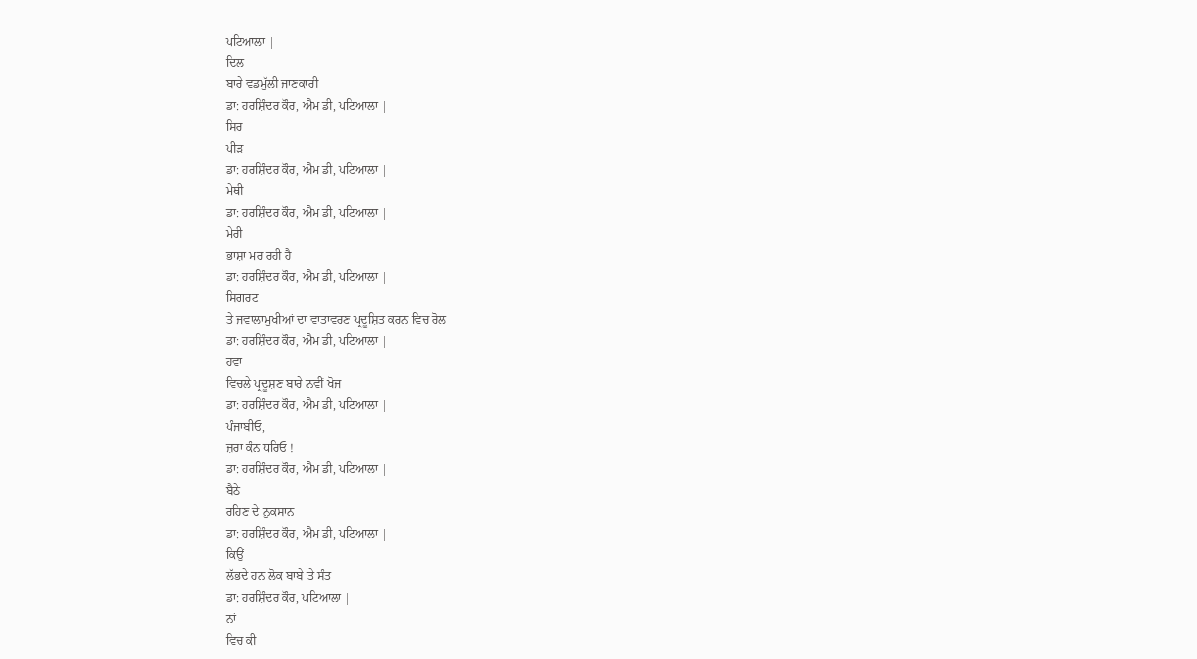ਪਟਿਆਲਾ |
ਦਿਲ
ਬਾਰੇ ਵਡਮੁੱਲੀ ਜਾਣਕਾਰੀ
ਡਾ: ਹਰਸ਼ਿੰਦਰ ਕੌਰ, ਐਮ ਡੀ, ਪਟਿਆਲਾ |
ਸਿਰ
ਪੀੜ
ਡਾ: ਹਰਸ਼ਿੰਦਰ ਕੌਰ, ਐਮ ਡੀ, ਪਟਿਆਲਾ |
ਮੇਥੀ
ਡਾ: ਹਰਸ਼ਿੰਦਰ ਕੌਰ, ਐਮ ਡੀ, ਪਟਿਆਲਾ |
ਮੇਰੀ
ਭਾਸ਼ਾ ਮਰ ਰਹੀ ਹੈ
ਡਾ: ਹਰਸ਼ਿੰਦਰ ਕੌਰ, ਐਮ ਡੀ, ਪਟਿਆਲਾ |
ਸਿਗਰਟ
ਤੇ ਜਵਾਲਾਮੁਖੀਆਂ ਦਾ ਵਾਤਾਵਰਣ ਪ੍ਰਦੂਸ਼ਿਤ ਕਰਨ ਵਿਚ ਰੋਲ
ਡਾ: ਹਰਸ਼ਿੰਦਰ ਕੌਰ, ਐਮ ਡੀ, ਪਟਿਆਲਾ |
ਹਵਾ
ਵਿਚਲੇ ਪ੍ਰਦੂਸ਼ਣ ਬਾਰੇ ਨਵੀਂ ਖੋਜ
ਡਾ: ਹਰਸ਼ਿੰਦਰ ਕੌਰ, ਐਮ ਡੀ, ਪਟਿਆਲਾ |
ਪੰਜਾਬੀਓ,
ਜ਼ਰਾ ਕੰਨ ਧਰਿਓ !
ਡਾ: ਹਰਸ਼ਿੰਦਰ ਕੌਰ, ਐਮ ਡੀ, ਪਟਿਆਲਾ |
ਬੈਠੇ
ਰਹਿਣ ਦੇ ਨੁਕਸਾਨ
ਡਾ: ਹਰਸ਼ਿੰਦਰ ਕੌਰ, ਐਮ ਡੀ, ਪਟਿਆਲਾ |
ਕਿਉਂ
ਲੱਭਦੇ ਹਨ ਲੋਕ ਬਾਬੇ ਤੇ ਸੰਤ
ਡਾ: ਹਰਸ਼ਿੰਦਰ ਕੌਰ, ਪਟਿਆਲਾ |
ਨਾਂ
ਵਿਚ ਕੀ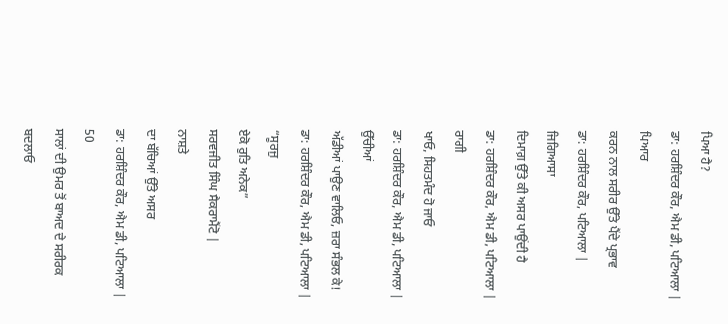ਪਿਆ ਹੈ?
ਡਾ: ਹਰਸ਼ਿੰਦਰ ਕੌਰ, ਐਮ ਡੀ, ਪਟਿਆਲਾ |
ਪਿਆਰ
ਕਰਨ ਨਾਲ ਸਰੀਰ ਉੱਤੇ ਪੈਂਦੇ ਪ੍ਰਭਾਵ
ਡਾ: ਹਰਸ਼ਿੰਦਰ ਕੌਰ, ਪਟਿਆਲਾ |
ਜਿਗਿਆਸਾ
ਦਿਮਾਗ਼ ਉੱਤੇ ਕੀ ਅਸਰ ਪਾਉਂਦੀ ਹੈ
ਡਾ: ਹਰਸ਼ਿੰਦਰ ਕੌਰ, ਐਮ ਡੀ, ਪਟਿਆਲਾ |
ਰਾਗੀ
ਖਾਓ, ਸਿਹਤਮੰਦ ਹੋ ਜਾਓ
ਡਾ: ਹਰਸ਼ਿੰਦਰ ਕੌਰ, ਐਮ ਡੀ, ਪਟਿਆਲਾ |
ਉੱਚੀਆਂ
ਅੱਡੀਆਂ ਪਾਉਣ ਵਾਲਿਓ, ਜ਼ਰਾ ਸੰਭਲ ਕੇ!
ਡਾ: ਹਰਸ਼ਿੰਦਰ ਕੌਰ, ਐਮ ਡੀ, ਪਟਿਆਲਾ |
“ਸੂਰਜੁ
ਏਕੋ ਰੁਤਿ ਅਨੇਕ”
ਸਰਵਜੀਤ ਸਿੰਘ ਸੈਕਰਾਮੈਂਟੋ |
ਨਾਸ਼ਤੇ
ਦਾ ਬੱਚਿਆਂ ਉੱਤੇ ਅਸਰ
ਡਾ: ਹਰਸ਼ਿੰਦਰ ਕੌਰ, ਐਮ ਡੀ, ਪਟਿਆਲਾ |
50
ਸਾਲਾਂ ਦੀ ਉਮਰ ਤੋਂ ਬਾਅਦ ਦੇ ਸਰੀਰਕ ਬਦਲਾਓ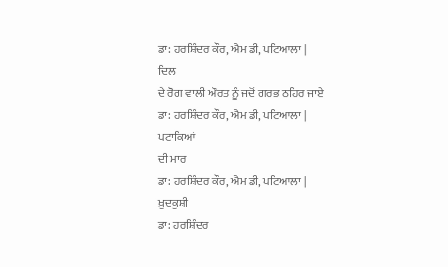ਡਾ: ਹਰਸ਼ਿੰਦਰ ਕੌਰ, ਐਮ ਡੀ, ਪਟਿਆਲਾ |
ਦਿਲ
ਦੇ ਰੋਗ ਵਾਲੀ ਔਰਤ ਨੂੰ ਜਦੋਂ ਗਰਭ ਠਹਿਰ ਜਾਏ
ਡਾ: ਹਰਸ਼ਿੰਦਰ ਕੌਰ, ਐਮ ਡੀ, ਪਟਿਆਲਾ |
ਪਟਾਕਿਆਂ
ਦੀ ਮਾਰ
ਡਾ: ਹਰਸ਼ਿੰਦਰ ਕੌਰ, ਐਮ ਡੀ, ਪਟਿਆਲਾ |
ਖ਼ੁਦਕੁਸ਼ੀ
ਡਾ: ਹਰਸ਼ਿੰਦਰ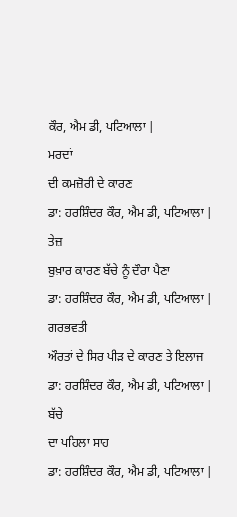ਕੌਰ, ਐਮ ਡੀ, ਪਟਿਆਲਾ |
ਮਰਦਾਂ
ਦੀ ਕਮਜ਼ੋਰੀ ਦੇ ਕਾਰਣ
ਡਾ: ਹਰਸ਼ਿੰਦਰ ਕੌਰ, ਐਮ ਡੀ, ਪਟਿਆਲਾ |
ਤੇਜ਼
ਬੁਖ਼ਾਰ ਕਾਰਣ ਬੱਚੇ ਨੂੰ ਦੌਰਾ ਪੈਣਾ
ਡਾ: ਹਰਸ਼ਿੰਦਰ ਕੌਰ, ਐਮ ਡੀ, ਪਟਿਆਲਾ |
ਗਰਭਵਤੀ
ਔਰਤਾਂ ਦੇ ਸਿਰ ਪੀੜ ਦੇ ਕਾਰਣ ਤੇ ਇਲਾਜ
ਡਾ: ਹਰਸ਼ਿੰਦਰ ਕੌਰ, ਐਮ ਡੀ, ਪਟਿਆਲਾ |
ਬੱਚੇ
ਦਾ ਪਹਿਲਾ ਸਾਹ
ਡਾ: ਹਰਸ਼ਿੰਦਰ ਕੌਰ, ਐਮ ਡੀ, ਪਟਿਆਲਾ |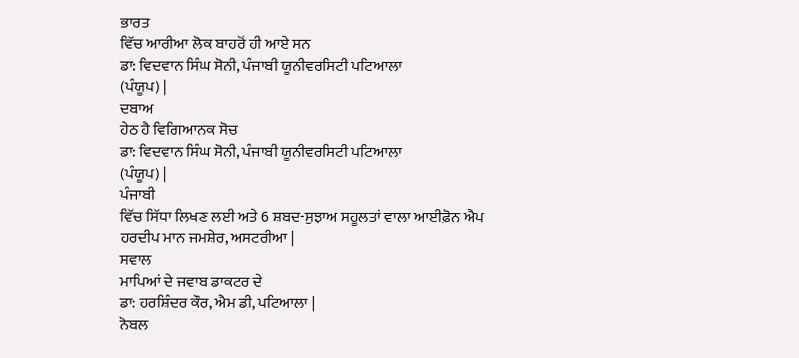ਭਾਰਤ
ਵਿੱਚ ਆਰੀਆ ਲੋਕ ਬਾਹਰੋਂ ਹੀ ਆਏ ਸਨ
ਡਾ: ਵਿਦਵਾਨ ਸਿੰਘ ਸੋਨੀ, ਪੰਜਾਬੀ ਯੂਨੀਵਰਸਿਟੀ ਪਟਿਆਲਾ
(ਪੰਯੂਪ) |
ਦਬਾਅ
ਹੇਠ ਹੈ ਵਿਗਿਆਨਕ ਸੋਚ
ਡਾ: ਵਿਦਵਾਨ ਸਿੰਘ ਸੋਨੀ, ਪੰਜਾਬੀ ਯੂਨੀਵਰਸਿਟੀ ਪਟਿਆਲਾ
(ਪੰਯੂਪ) |
ਪੰਜਾਬੀ
ਵਿੱਚ ਸਿੱਧਾ ਲਿਖਣ ਲਈ ਅਤੇ 6 ਸ਼ਬਦ-ਸੁਝਾਅ ਸਹੂਲਤਾਂ ਵਾਲਾ ਆਈਫ਼ੋਨ ਐਪ
ਹਰਦੀਪ ਮਾਨ ਜਮਸ਼ੇਰ, ਅਸਟਰੀਆ |
ਸਵਾਲ
ਮਾਪਿਆਂ ਦੇ ਜਵਾਬ ਡਾਕਟਰ ਦੇ
ਡਾ: ਹਰਸ਼ਿੰਦਰ ਕੌਰ, ਐਮ ਡੀ, ਪਟਿਆਲਾ |
ਨੋਬਲ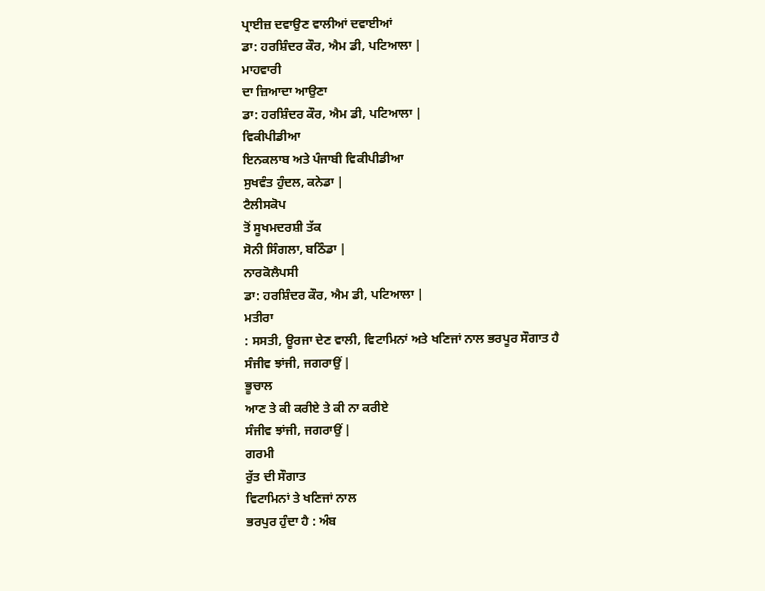ਪ੍ਰਾਈਜ਼ ਦਵਾਉਣ ਵਾਲੀਆਂ ਦਵਾਈਆਂ
ਡਾ: ਹਰਸ਼ਿੰਦਰ ਕੌਰ, ਐਮ ਡੀ, ਪਟਿਆਲਾ |
ਮਾਹਵਾਰੀ
ਦਾ ਜ਼ਿਆਦਾ ਆਉਣਾ
ਡਾ: ਹਰਸ਼ਿੰਦਰ ਕੌਰ, ਐਮ ਡੀ, ਪਟਿਆਲਾ |
ਵਿਕੀਪੀਡੀਆ
ਇਨਕਲਾਬ ਅਤੇ ਪੰਜਾਬੀ ਵਿਕੀਪੀਡੀਆ
ਸੁਖਵੰਤ ਹੁੰਦਲ, ਕਨੇਡਾ |
ਟੈਲੀਸਕੋਪ
ਤੋਂ ਸੂਖਮਦਰਸ਼ੀ ਤੱਕ
ਸੋਨੀ ਸਿੰਗਲਾ, ਬਠਿੰਡਾ |
ਨਾਰਕੋਲੈਪਸੀ
ਡਾ: ਹਰਸ਼ਿੰਦਰ ਕੌਰ, ਐਮ ਡੀ, ਪਟਿਆਲਾ |
ਮਤੀਰਾ
: ਸਸਤੀ, ਊਰਜਾ ਦੇਣ ਵਾਲੀ, ਵਿਟਾਮਿਨਾਂ ਅਤੇ ਖਣਿਜਾਂ ਨਾਲ ਭਰਪੂਰ ਸੌਗਾਤ ਹੈ
ਸੰਜੀਵ ਝਾਂਜੀ, ਜਗਰਾਉਂ |
ਭੂਚਾਲ
ਆਣ ਤੇ ਕੀ ਕਰੀਏ ਤੇ ਕੀ ਨਾ ਕਰੀਏ
ਸੰਜੀਵ ਝਾਂਜੀ, ਜਗਰਾਉਂ |
ਗਰਮੀ
ਰੁੱਤ ਦੀ ਸੌਗਾਤ
ਵਿਟਾਮਿਨਾਂ ਤੇ ਖਣਿਜਾਂ ਨਾਲ
ਭਰਪੁਰ ਹੁੰਦਾ ਹੈ : ਅੰਬ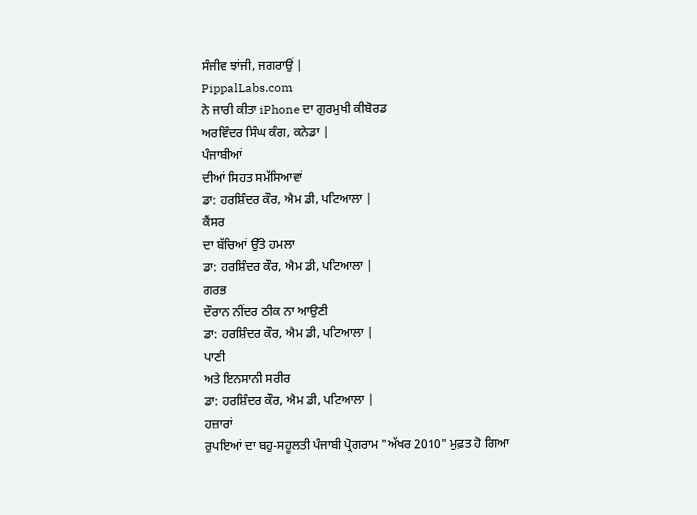ਸੰਜੀਵ ਝਾਂਜੀ, ਜਗਰਾਉਂ |
PippalLabs.com
ਨੇ ਜਾਰੀ ਕੀਤਾ iPhone ਦਾ ਗੁਰਮੁਖੀ ਕੀਬੋਰਡ
ਅਰਵਿੰਦਰ ਸਿੰਘ ਕੰਗ, ਕਨੇਡਾ |
ਪੰਜਾਬੀਆਂ
ਦੀਆਂ ਸਿਹਤ ਸਮੱਸਿਆਵਾਂ
ਡਾ: ਹਰਸ਼ਿੰਦਰ ਕੌਰ, ਐਮ ਡੀ, ਪਟਿਆਲਾ |
ਕੈਂਸਰ
ਦਾ ਬੱਚਿਆਂ ਉੱਤੇ ਹਮਲਾ
ਡਾ: ਹਰਸ਼ਿੰਦਰ ਕੌਰ, ਐਮ ਡੀ, ਪਟਿਆਲਾ |
ਗਰਭ
ਦੌਰਾਨ ਨੀਂਦਰ ਠੀਕ ਨਾ ਆਉਣੀ
ਡਾ: ਹਰਸ਼ਿੰਦਰ ਕੌਰ, ਐਮ ਡੀ, ਪਟਿਆਲਾ |
ਪਾਣੀ
ਅਤੇ ਇਨਸਾਨੀ ਸਰੀਰ
ਡਾ: ਹਰਸ਼ਿੰਦਰ ਕੌਰ, ਐਮ ਡੀ, ਪਟਿਆਲਾ |
ਹਜ਼ਾਰਾਂ
ਰੁਪਇਆਂ ਦਾ ਬਹੁ-ਸਹੂਲਤੀ ਪੰਜਾਬੀ ਪ੍ਰੋਗਰਾਮ "ਅੱਖਰ 2010" ਮੁਫ਼ਤ ਹੋ ਗਿਆ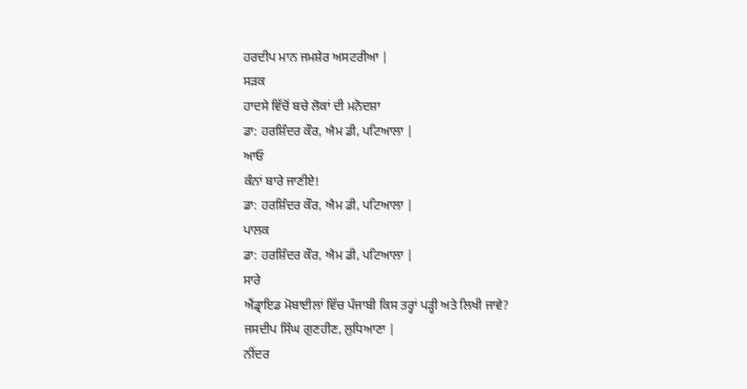ਹਰਦੀਪ ਮਾਨ ਜਮਸ਼ੇਰ ਅਸਟਰੀਆ |
ਸੜਕ
ਹਾਦਸੇ ਵਿੱਚੋਂ ਬਚੇ ਲੋਕਾਂ ਦੀ ਮਨੋਦਸ਼ਾ
ਡਾ: ਹਰਸ਼ਿੰਦਰ ਕੌਰ, ਐਮ ਡੀ, ਪਟਿਆਲਾ |
ਆਓ
ਕੰਨਾਂ ਬਾਰੇ ਜਾਣੀਏ!
ਡਾ: ਹਰਸ਼ਿੰਦਰ ਕੌਰ, ਐਮ ਡੀ, ਪਟਿਆਲਾ |
ਪਾਲਕ
ਡਾ: ਹਰਸ਼ਿੰਦਰ ਕੌਰ, ਐਮ ਡੀ, ਪਟਿਆਲਾ |
ਸਾਰੇ
ਐਂਡ੍ਰਾਇਡ ਮੋਬਾਈਲਾਂ ਵਿੱਚ ਪੰਜਾਬੀ ਕਿਸ ਤਰ੍ਹਾਂ ਪੜ੍ਹੀ ਅਤੇ ਲਿਖੀ ਜਾਵੇ?
ਜਸਦੀਪ ਸਿੰਘ ਗੁਣਹੀਣ, ਲੁਧਿਆਣਾ |
ਨੀਂਦਰ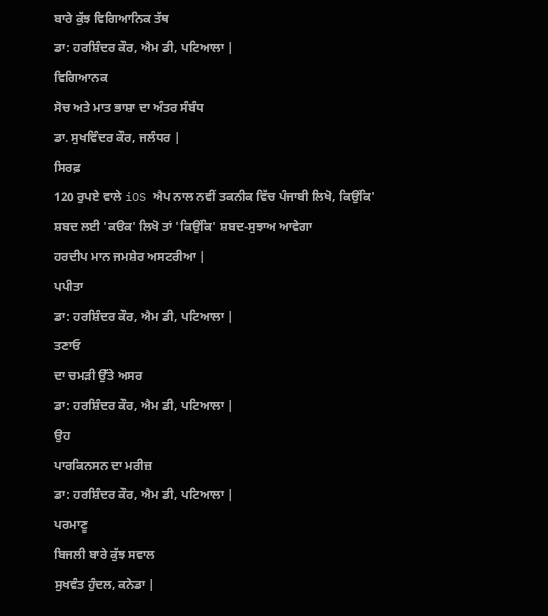ਬਾਰੇ ਕੁੱਝ ਵਿਗਿਆਨਿਕ ਤੱਥ
ਡਾ: ਹਰਸ਼ਿੰਦਰ ਕੌਰ, ਐਮ ਡੀ, ਪਟਿਆਲਾ |
ਵਿਗਿਆਨਕ
ਸੋਚ ਅਤੇ ਮਾਤ ਭਾਸ਼ਾ ਦਾ ਅੰਤਰ ਸੰਬੰਧ
ਡਾ. ਸੁਖਵਿੰਦਰ ਕੌਰ, ਜਲੰਧਰ |
ਸਿਰਫ਼
120 ਰੁਪਏ ਵਾਲੇ iOS ਐਪ ਨਾਲ ਨਵੀਂ ਤਕਨੀਕ ਵਿੱਚ ਪੰਜਾਬੀ ਲਿਖੋ, ਕਿਉਂਕਿ'
ਸ਼ਬਦ ਲਈ 'ਕੳਕ' ਲਿਖੋ ਤਾਂ 'ਕਿਉਂਕਿ' ਸ਼ਬਦ-ਸੁਝਾਅ ਆਵੇਗਾ
ਹਰਦੀਪ ਮਾਨ ਜਮਸ਼ੇਰ ਅਸਟਰੀਆ |
ਪਪੀਤਾ
ਡਾ: ਹਰਸ਼ਿੰਦਰ ਕੌਰ, ਐਮ ਡੀ, ਪਟਿਆਲਾ |
ਤਣਾਓ
ਦਾ ਚਮੜੀ ਉੱਤੇ ਅਸਰ
ਡਾ: ਹਰਸ਼ਿੰਦਰ ਕੌਰ, ਐਮ ਡੀ, ਪਟਿਆਲਾ |
ਉਹ
ਪਾਰਕਿਨਸਨ ਦਾ ਮਰੀਜ਼
ਡਾ: ਹਰਸ਼ਿੰਦਰ ਕੌਰ, ਐਮ ਡੀ, ਪਟਿਆਲਾ |
ਪਰਮਾਣੂ
ਬਿਜਲੀ ਬਾਰੇ ਕੁੱਝ ਸਵਾਲ
ਸੁਖਵੰਤ ਹੁੰਦਲ, ਕਨੇਡਾ |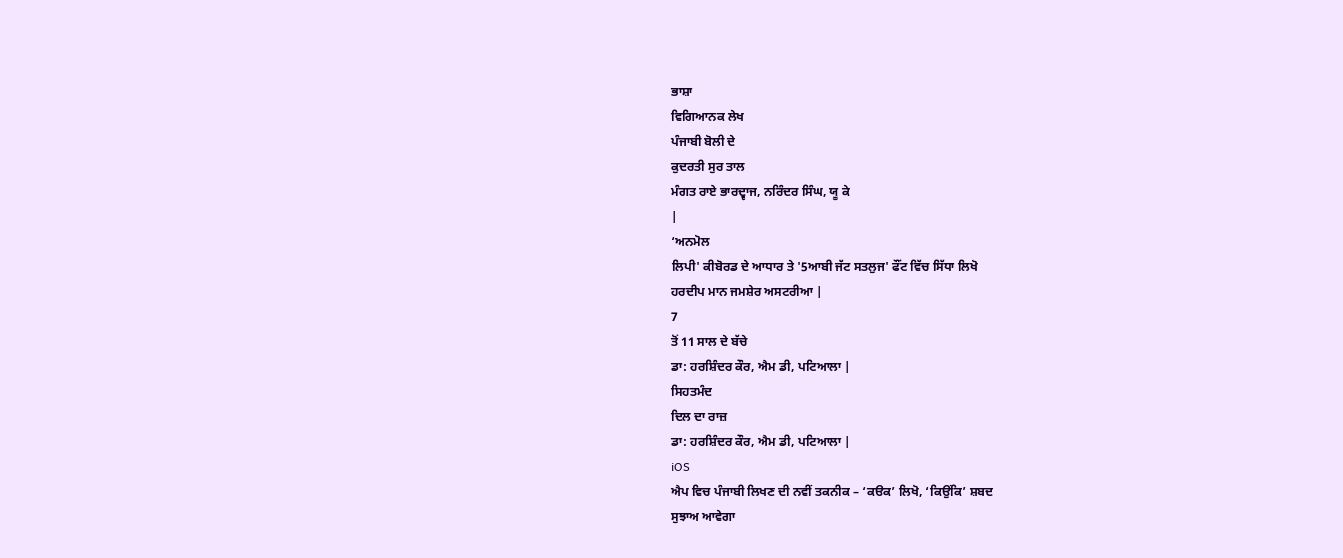ਭਾਸ਼ਾ
ਵਿਗਿਆਨਕ ਲੇਖ
ਪੰਜਾਬੀ ਬੋਲੀ ਦੇ
ਕੁਦਰਤੀ ਸੁਰ ਤਾਲ
ਮੰਗਤ ਰਾਏ ਭਾਰਦ੍ਵਾਜ, ਨਰਿੰਦਰ ਸਿੰਘ, ਯੂ ਕੇ
|
‘ਅਨਮੋਲ
ਲਿਪੀ' ਕੀਬੋਰਡ ਦੇ ਆਧਾਰ ਤੇ '5ਆਬੀ ਜੱਟ ਸਤਲੁਜ' ਫੌਂਟ ਵਿੱਚ ਸਿੱਧਾ ਲਿਖੋ
ਹਰਦੀਪ ਮਾਨ ਜਮਸ਼ੇਰ ਅਸਟਰੀਆ |
7
ਤੋਂ 11 ਸਾਲ ਦੇ ਬੱਚੇ
ਡਾ: ਹਰਸ਼ਿੰਦਰ ਕੌਰ, ਐਮ ਡੀ, ਪਟਿਆਲਾ |
ਸਿਹਤਮੰਦ
ਦਿਲ ਦਾ ਰਾਜ਼
ਡਾ: ਹਰਸ਼ਿੰਦਰ ਕੌਰ, ਐਮ ਡੀ, ਪਟਿਆਲਾ |
iOS
ਐਪ ਵਿਚ ਪੰਜਾਬੀ ਲਿਖਣ ਦੀ ਨਵੀਂ ਤਕਨੀਕ – ‘ਕੳਕ’ ਲਿਖੋ, ‘ਕਿਉਂਕਿ’ ਸ਼ਬਦ
ਸੁਝਾਅ ਆਵੇਗਾ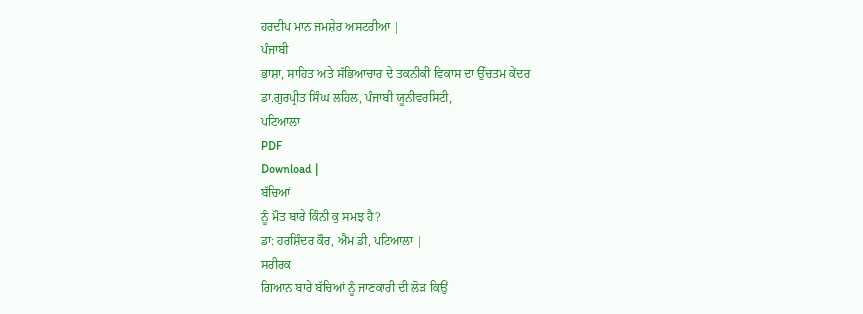ਹਰਦੀਪ ਮਾਨ ਜਮਸ਼ੇਰ ਅਸਟਰੀਆ |
ਪੰਜਾਬੀ
ਭਾਸ਼ਾ, ਸਾਹਿਤ ਅਤੇ ਸੱਭਿਆਚਾਰ ਦੇ ਤਕਨੀਕੀ ਵਿਕਾਸ ਦਾ ਉੱਚਤਮ ਕੇਂਦਰ
ਡਾ.ਗੁਰਪ੍ਰੀਤ ਸਿੰਘ ਲਹਿਲ, ਪੰਜਾਬੀ ਯੂਨੀਵਰਸਿਟੀ,
ਪਟਿਆਲਾ
PDF
Download |
ਬੱਚਿਆਂ
ਨੂੰ ਮੌਤ ਬਾਰੇ ਕਿੰਨੀ ਕੁ ਸਮਝ ਹੈ?
ਡਾ: ਹਰਸ਼ਿੰਦਰ ਕੌਰ, ਐਮ ਡੀ, ਪਟਿਆਲਾ |
ਸਰੀਰਕ
ਗਿਆਨ ਬਾਰੇ ਬੱਚਿਆਂ ਨੂੰ ਜਾਣਕਾਰੀ ਦੀ ਲੋੜ ਕਿਉਂ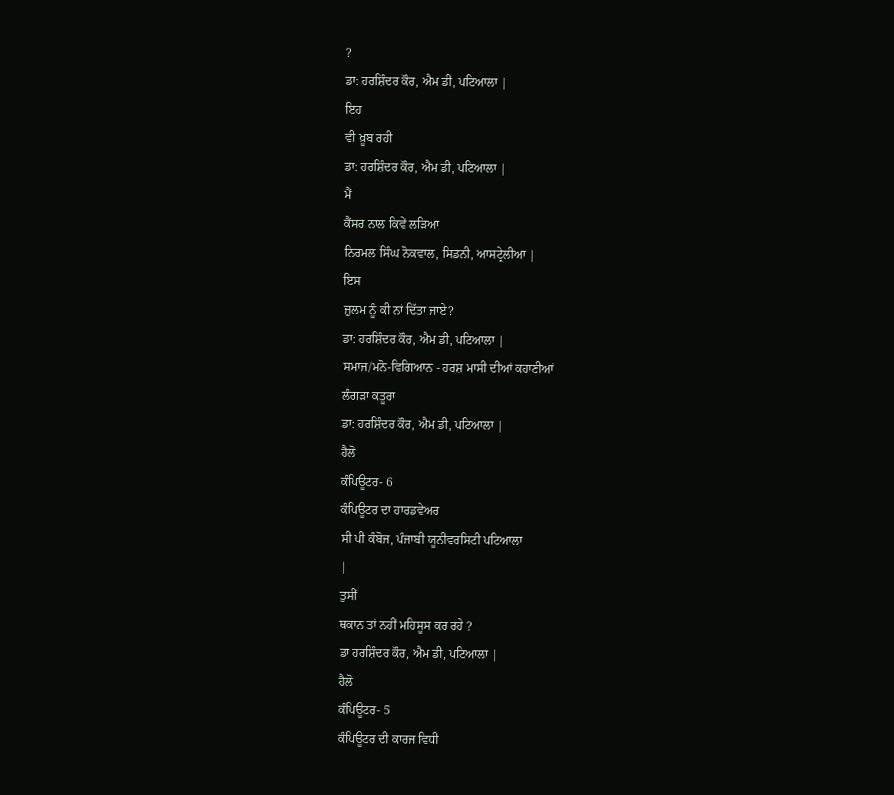?
ਡਾ: ਹਰਸ਼ਿੰਦਰ ਕੌਰ, ਐਮ ਡੀ, ਪਟਿਆਲਾ |
ਇਹ
ਵੀ ਖ਼ੂਬ ਰਹੀ
ਡਾ: ਹਰਸ਼ਿੰਦਰ ਕੌਰ, ਐਮ ਡੀ, ਪਟਿਆਲਾ |
ਮੈਂ
ਕੈਂਸਰ ਨਾਲ ਕਿਵੇਂ ਲੜਿਆ
ਨਿਰਮਲ ਸਿੰਘ ਨੋਕਵਾਲ, ਸਿਡਨੀ, ਆਸਟ੍ਰੇਲੀਆ |
ਇਸ
ਜ਼ੁਲਮ ਨੂੰ ਕੀ ਨਾਂ ਦਿੱਤਾ ਜਾਏ?
ਡਾ: ਹਰਸ਼ਿੰਦਰ ਕੌਰ, ਐਮ ਡੀ, ਪਟਿਆਲਾ |
ਸਮਾਜ/ਮਨੋ-ਵਿਗਿਆਨ - ਹਰਸ਼ ਮਾਸੀ ਦੀਆਂ ਕਹਾਣੀਆਂ
ਲੰਗੜਾ ਕਤੂਰਾ
ਡਾ: ਹਰਸ਼ਿੰਦਰ ਕੌਰ, ਐਮ ਡੀ, ਪਟਿਆਲਾ |
ਹੈਲੋ
ਕੰਪਿਊਟਰ- 6
ਕੰਪਿਊਟਰ ਦਾ ਹਾਰਡਵੇਅਰ
ਸੀ ਪੀ ਕੰਬੋਜ, ਪੰਜਾਬੀ ਯੂਨੀਵਰਸਿਟੀ ਪਟਿਆਲਾ
|
ਤੁਸੀਂ
ਥਕਾਨ ਤਾਂ ਨਹੀਂ ਮਹਿਸੂਸ ਕਰ ਰਹੇ ?
ਡਾ ਹਰਸ਼ਿੰਦਰ ਕੌਰ, ਐਮ ਡੀ, ਪਟਿਆਲਾ |
ਹੈਲੋ
ਕੰਪਿਊਟਰ- 5
ਕੰਪਿਊਟਰ ਦੀ ਕਾਰਜ ਵਿਧੀ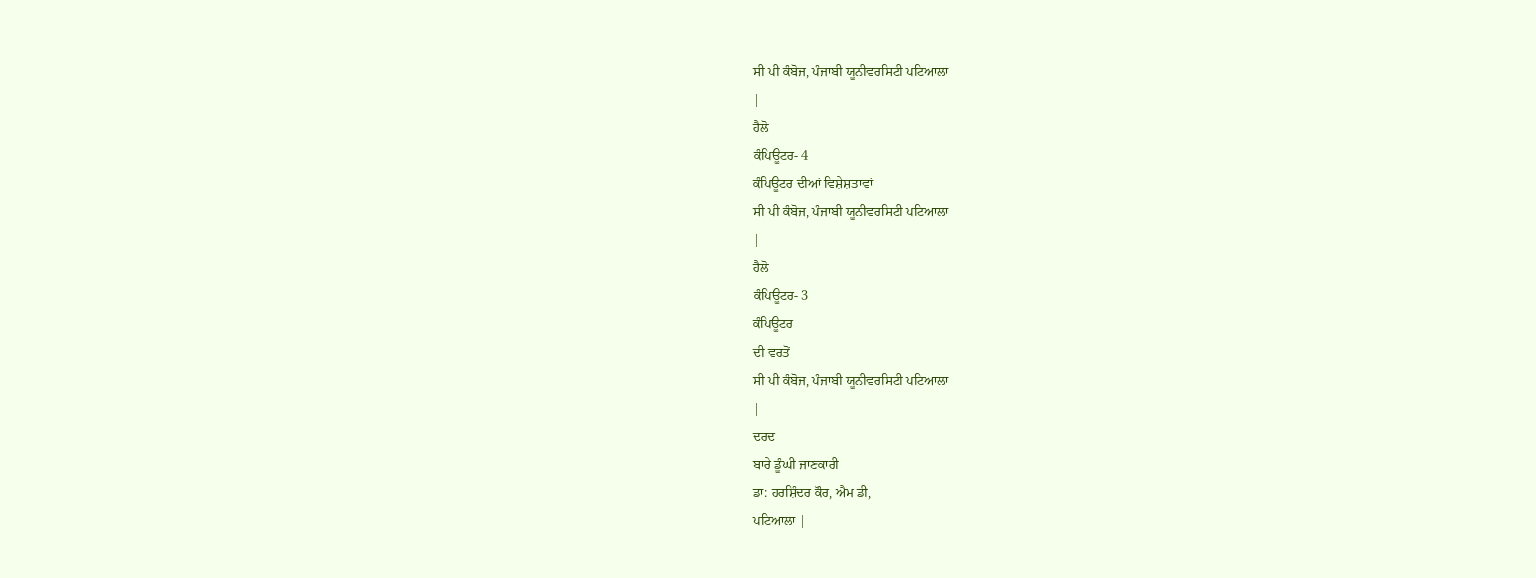ਸੀ ਪੀ ਕੰਬੋਜ, ਪੰਜਾਬੀ ਯੂਨੀਵਰਸਿਟੀ ਪਟਿਆਲਾ
|
ਹੈਲੋ
ਕੰਪਿਊਟਰ- 4
ਕੰਪਿਊਟਰ ਦੀਆਂ ਵਿਸ਼ੇਸ਼ਤਾਵਾਂ
ਸੀ ਪੀ ਕੰਬੋਜ, ਪੰਜਾਬੀ ਯੂਨੀਵਰਸਿਟੀ ਪਟਿਆਲਾ
|
ਹੈਲੋ
ਕੰਪਿਊਟਰ- 3
ਕੰਪਿਊਟਰ
ਦੀ ਵਰਤੋਂ
ਸੀ ਪੀ ਕੰਬੋਜ, ਪੰਜਾਬੀ ਯੂਨੀਵਰਸਿਟੀ ਪਟਿਆਲਾ
|
ਦਰਦ
ਬਾਰੇ ਡੂੰਘੀ ਜਾਣਕਾਰੀ
ਡਾ: ਹਰਸ਼ਿੰਦਰ ਕੌਰ, ਐਮ ਡੀ,
ਪਟਿਆਲਾ |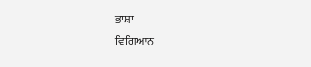ਭਾਸ਼ਾ
ਵਿਗਿਆਨ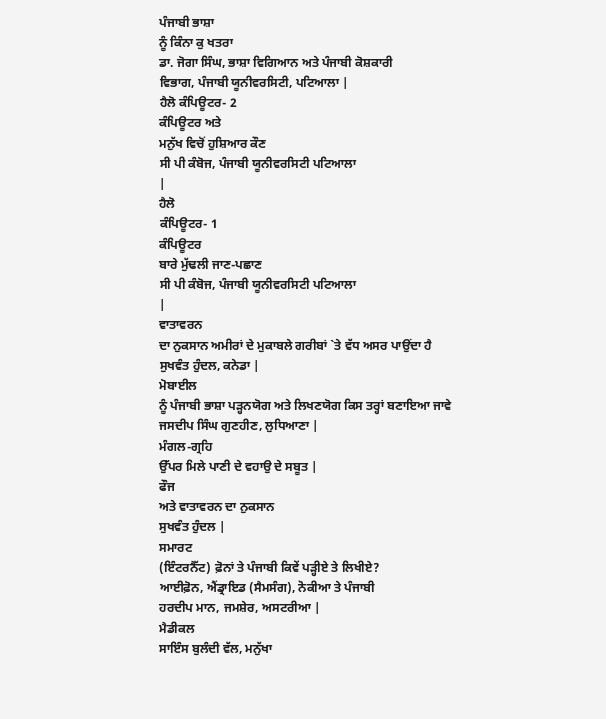ਪੰਜਾਬੀ ਭਾਸ਼ਾ
ਨੂੰ ਕਿੰਨਾ ਕੁ ਖਤਰਾ
ਡਾ. ਜੋਗਾ ਸਿੰਘ, ਭਾਸ਼ਾ ਵਿਗਿਆਨ ਅਤੇ ਪੰਜਾਬੀ ਕੋਸ਼ਕਾਰੀ
ਵਿਭਾਗ, ਪੰਜਾਬੀ ਯੂਨੀਵਰਸਿਟੀ, ਪਟਿਆਲਾ |
ਹੈਲੋ ਕੰਪਿਊਟਰ- 2
ਕੰਪਿਊਟਰ ਅਤੇ
ਮਨੁੱਖ ਵਿਚੋਂ ਹੁਸ਼ਿਆਰ ਕੌਣ
ਸੀ ਪੀ ਕੰਬੋਜ, ਪੰਜਾਬੀ ਯੂਨੀਵਰਸਿਟੀ ਪਟਿਆਲਾ
|
ਹੈਲੋ
ਕੰਪਿਊਟਰ- 1
ਕੰਪਿਊਟਰ
ਬਾਰੇ ਮੁੱਢਲੀ ਜਾਣ-ਪਛਾਣ
ਸੀ ਪੀ ਕੰਬੋਜ, ਪੰਜਾਬੀ ਯੂਨੀਵਰਸਿਟੀ ਪਟਿਆਲਾ
|
ਵਾਤਾਵਰਨ
ਦਾ ਨੁਕਸਾਨ ਅਮੀਰਾਂ ਦੇ ਮੁਕਾਬਲੇ ਗਰੀਬਾਂ `ਤੇ ਵੱਧ ਅਸਰ ਪਾਉਂਦਾ ਹੈ
ਸੁਖਵੰਤ ਹੁੰਦਲ, ਕਨੇਡਾ |
ਮੋਬਾਈਲ
ਨੂੰ ਪੰਜਾਬੀ ਭਾਸ਼ਾ ਪੜ੍ਹਨਯੋਗ ਅਤੇ ਲਿਖਣਯੋਗ ਕਿਸ ਤਰ੍ਹਾਂ ਬਣਾਇਆ ਜਾਵੇ
ਜਸਦੀਪ ਸਿੰਘ ਗੁਣਹੀਣ, ਲੁਧਿਆਣਾ |
ਮੰਗਲ-ਗ੍ਰਹਿ
ਉੱਪਰ ਮਿਲੇ ਪਾਣੀ ਦੇ ਵਹਾਉ ਦੇ ਸਬੂਤ |
ਫੌਜ
ਅਤੇ ਵਾਤਾਵਰਨ ਦਾ ਨੁਕਸਾਨ
ਸੁਖਵੰਤ ਹੁੰਦਲ |
ਸਮਾਰਟ
(ਇੰਟਰਨੈੱਟ) ਫ਼ੋਨਾਂ ਤੇ ਪੰਜਾਬੀ ਕਿਵੇਂ ਪੜ੍ਹੀਏ ਤੇ ਲਿਖੀਏ?
ਆਈਫ਼ੋਨ, ਐਂਡ੍ਰਾਇਡ (ਸੈਮਸੰਗ), ਨੋਕੀਆ ਤੇ ਪੰਜਾਬੀ
ਹਰਦੀਪ ਮਾਨ, ਜਮਸ਼ੇਰ, ਅਸਟਰੀਆ |
ਮੈਡੀਕਲ
ਸਾਇੰਸ ਬੁਲੰਦੀ ਵੱਲ, ਮਨੁੱਖਾ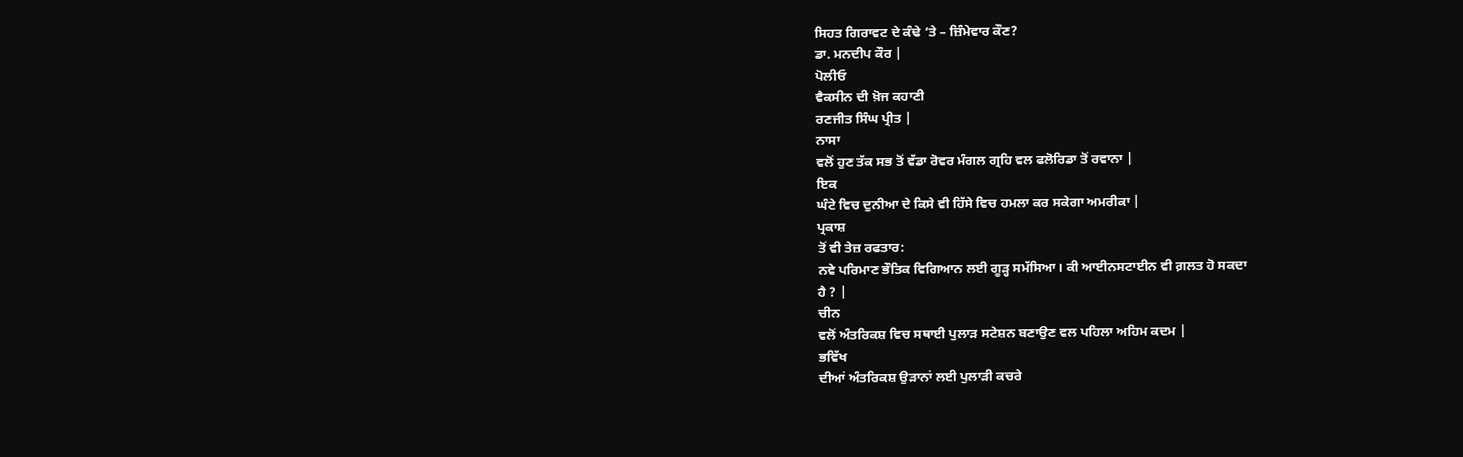ਸਿਹਤ ਗਿਰਾਵਟ ਦੇ ਕੰਢੇ ‘ਤੇ – ਜ਼ਿੰਮੇਵਾਰ ਕੌਣ?
ਡਾ. ਮਨਦੀਪ ਕੌਰ |
ਪੋਲੀਓ
ਵੈਕਸੀਨ ਦੀ ਖ਼ੋਜ ਕਹਾਣੀ
ਰਣਜੀਤ ਸਿੰਘ ਪ੍ਰੀਤ |
ਨਾਸਾ
ਵਲੋਂ ਹੁਣ ਤੱਕ ਸਭ ਤੋਂ ਵੱਡਾ ਰੋਵਰ ਮੰਗਲ ਗ੍ਰਹਿ ਵਲ ਫਲੋਰਿਡਾ ਤੋਂ ਰਵਾਨਾ |
ਇਕ
ਘੰਟੇ ਵਿਚ ਦੁਨੀਆ ਦੇ ਕਿਸੇ ਵੀ ਹਿੱਸੇ ਵਿਚ ਹਮਲਾ ਕਰ ਸਕੇਗਾ ਅਮਰੀਕਾ |
ਪ੍ਰਕਾਸ਼
ਤੋਂ ਵੀ ਤੇਜ਼ ਰਫਤਾਰ:
ਨਵੇ ਪਰਿਮਾਣ ਭੌਤਿਕ ਵਿਗਿਆਨ ਲਈ ਗੂੜ੍ਹ ਸਮੱਸਿਆ। ਕੀ ਆਈਨਸਟਾਈਨ ਵੀ ਗ਼ਲਤ ਹੋ ਸਕਦਾ
ਹੈ ? |
ਚੀਨ
ਵਲੋਂ ਅੰਤਰਿਕਸ਼ ਵਿਚ ਸਥਾਈ ਪੁਲਾੜ ਸਟੇਸ਼ਨ ਬਣਾਉਣ ਵਲ ਪਹਿਲਾ ਅਹਿਮ ਕਦਮ |
ਭਵਿੱਖ
ਦੀਆਂ ਅੰਤਰਿਕਸ਼ ਉੜਾਨਾਂ ਲਈ ਪੁਲਾੜੀ ਕਚਰੇ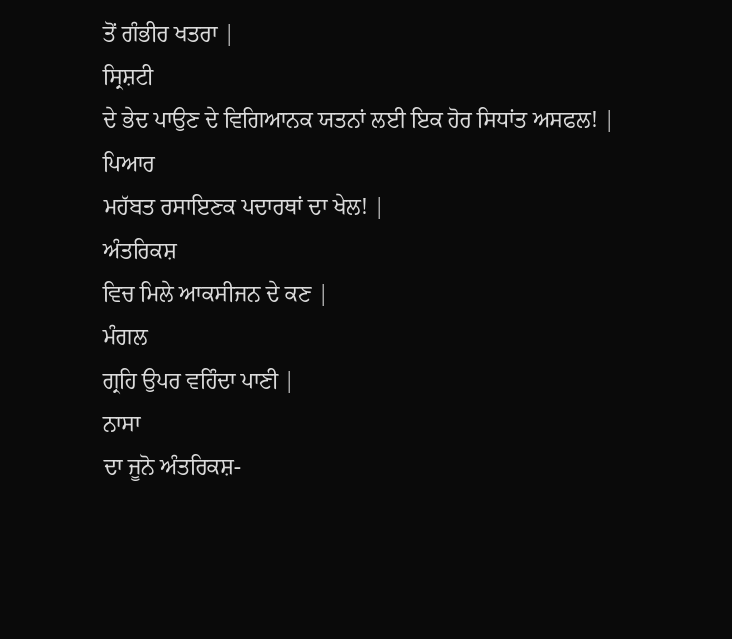ਤੋਂ ਗੰਭੀਰ ਖਤਰਾ |
ਸ੍ਰਿਸ਼ਟੀ
ਦੇ ਭੇਦ ਪਾਉਣ ਦੇ ਵਿਗਿਆਨਕ ਯਤਨਾਂ ਲਈ ਇਕ ਹੋਰ ਸਿਧਾਂਤ ਅਸਫਲ! |
ਪਿਆਰ
ਮਹੱਬਤ ਰਸਾਇਣਕ ਪਦਾਰਥਾਂ ਦਾ ਖੇਲ! |
ਅੰਤਰਿਕਸ਼
ਵਿਚ ਮਿਲੇ ਆਕਸੀਜਨ ਦੇ ਕਣ |
ਮੰਗਲ
ਗ੍ਰਹਿ ਉਪਰ ਵਹਿੰਦਾ ਪਾਣੀ |
ਨਾਸਾ
ਦਾ ਜੂਨੋ ਅੰਤਰਿਕਸ਼-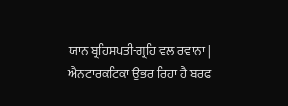ਯਾਨ ਬ੍ਰਹਿਸਪਤੀ-ਗ੍ਰਹਿ ਵਲ ਰਵਾਨਾ |
ਐਨਟਾਰਕਟਿਕਾ ਉਭਰ ਰਿਹਾ ਹੈ ਬਰਫ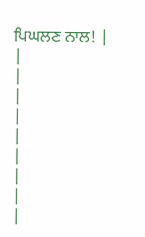ਪਿਘਲਣ ਨਾਲ! |
|
|
|
|
|
|
|
|
|